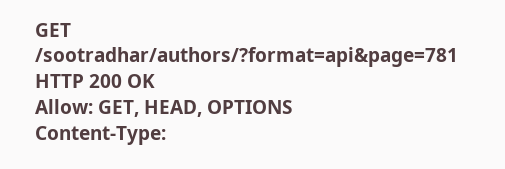GET /sootradhar/authors/?format=api&page=781
HTTP 200 OK
Allow: GET, HEAD, OPTIONS
Content-Type: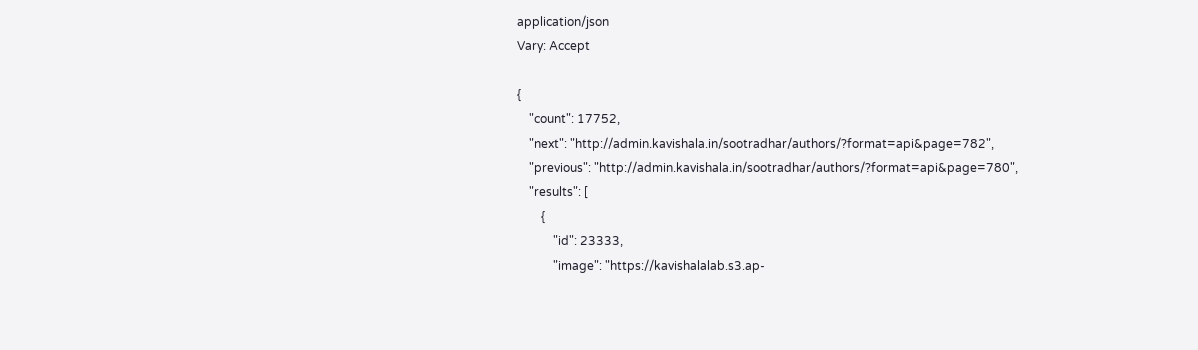application/json
Vary: Accept

{
    "count": 17752,
    "next": "http://admin.kavishala.in/sootradhar/authors/?format=api&page=782",
    "previous": "http://admin.kavishala.in/sootradhar/authors/?format=api&page=780",
    "results": [
        {
            "id": 23333,
            "image": "https://kavishalalab.s3.ap-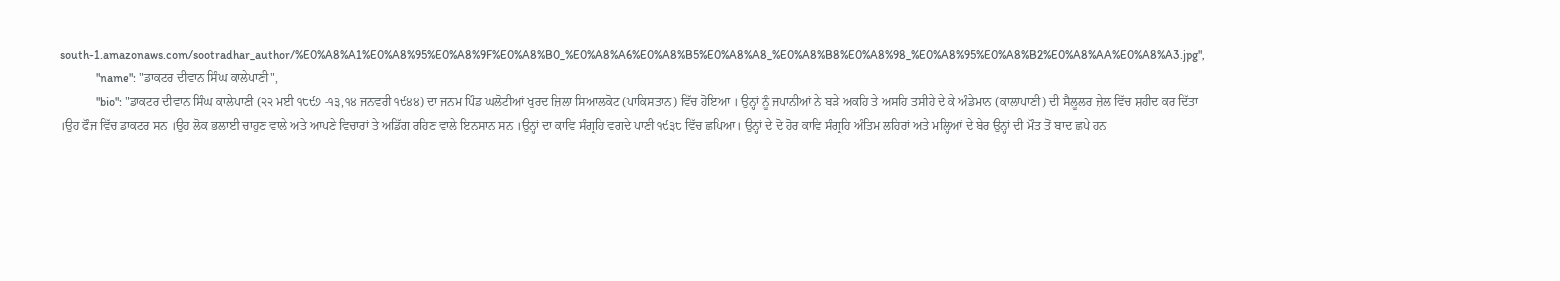south-1.amazonaws.com/sootradhar_author/%E0%A8%A1%E0%A8%95%E0%A8%9F%E0%A8%B0_%E0%A8%A6%E0%A8%B5%E0%A8%A8_%E0%A8%B8%E0%A8%98_%E0%A8%95%E0%A8%B2%E0%A8%AA%E0%A8%A3.jpg",
            "name": "ਡਾਕਟਰ ਦੀਵਾਨ ਸਿੰਘ ਕਾਲੇਪਾਣੀ",
            "bio": "ਡਾਕਟਰ ਦੀਵਾਨ ਸਿੰਘ ਕਾਲੇਪਾਣੀ (੨੨ ਮਈ ੧੮੯੭ -੧੩,੧੪ ਜਨਵਰੀ ੧੯੪੪) ਦਾ ਜਨਮ ਪਿੰਡ ਘਲੋਟੀਆਂ ਖੁਰਦ ਜ਼ਿਲਾ ਸਿਆਲਕੋਟ (ਪਾਕਿਸਤਾਨ) ਵਿੱਚ ਹੋਇਆ । ਉਨ੍ਹਾਂ ਨੂੰ ਜਪਾਨੀਆਂ ਨੇ ਬੜੇ ਅਕਹਿ ਤੇ ਅਸਹਿ ਤਸੀਹੇ ਦੇ ਕੇ ਅੰਡੇਮਾਨ (ਕਾਲਾਪਾਣੀ) ਦੀ ਸੈਲੂਲਰ ਜ਼ੇਲ ਵਿੱਚ ਸ਼ਹੀਦ ਕਰ ਦਿੱਤਾ ।ਉਹ ਫੌਜ ਵਿੱਚ ਡਾਕਟਰ ਸਨ ।ਉਹ ਲੋਕ ਭਲਾਈ ਚਾਹੁਣ ਵਾਲੇ ਅਤੇ ਆਪਣੇ ਵਿਚਾਰਾਂ ਤੇ ਅਡਿੱਗ ਰਹਿਣ ਵਾਲੇ ਇਨਸਾਨ ਸਨ ।ਉਨ੍ਹਾਂ ਦਾ ਕਾਵਿ ਸੰਗ੍ਰਹਿ ਵਗਦੇ ਪਾਣੀ ੧੯੩੮ ਵਿੱਚ ਛਪਿਆ। ਉਨ੍ਹਾਂ ਦੇ ਦੋ ਹੋਰ ਕਾਵਿ ਸੰਗ੍ਰਹਿ ਅੰਤਿਮ ਲਹਿਰਾਂ ਅਤੇ ਮਲ੍ਹਿਆਂ ਦੇ ਬੇਰ ਉਨ੍ਹਾਂ ਦੀ ਮੌਤ ਤੋਂ ਬਾਦ ਛਪੇ ਹਨ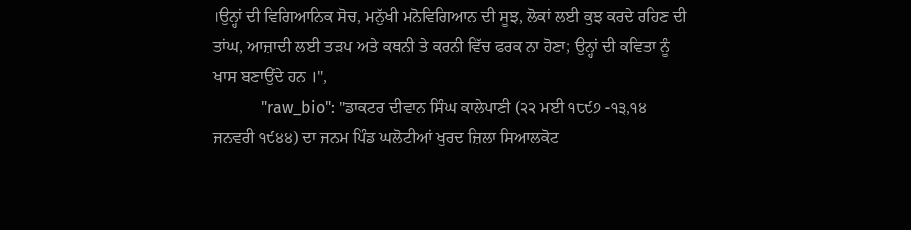।ਉਨ੍ਹਾਂ ਦੀ ਵਿਗਿਆਨਿਕ ਸੋਚ, ਮਨੁੱਖੀ ਮਨੋਵਿਗਿਆਨ ਦੀ ਸੂਝ, ਲੋਕਾਂ ਲਈ ਕੁਝ ਕਰਦੇ ਰਹਿਣ ਦੀ ਤਾਂਘ, ਆਜ਼ਾਦੀ ਲਈ ਤੜਪ ਅਤੇ ਕਥਨੀ ਤੇ ਕਰਨੀ ਵਿੱਚ ਫਰਕ ਨਾ ਹੋਣਾ; ਉਨ੍ਹਾਂ ਦੀ ਕਵਿਤਾ ਨੂੰ ਖਾਸ ਬਣਾਉਂਦੇ ਹਨ ।",
            "raw_bio": "ਡਾਕਟਰ ਦੀਵਾਨ ਸਿੰਘ ਕਾਲੇਪਾਣੀ (੨੨ ਮਈ ੧੮੯੭ -੧੩,੧੪ ਜਨਵਰੀ ੧੯੪੪) ਦਾ ਜਨਮ ਪਿੰਡ ਘਲੋਟੀਆਂ ਖੁਰਦ ਜ਼ਿਲਾ ਸਿਆਲਕੋਟ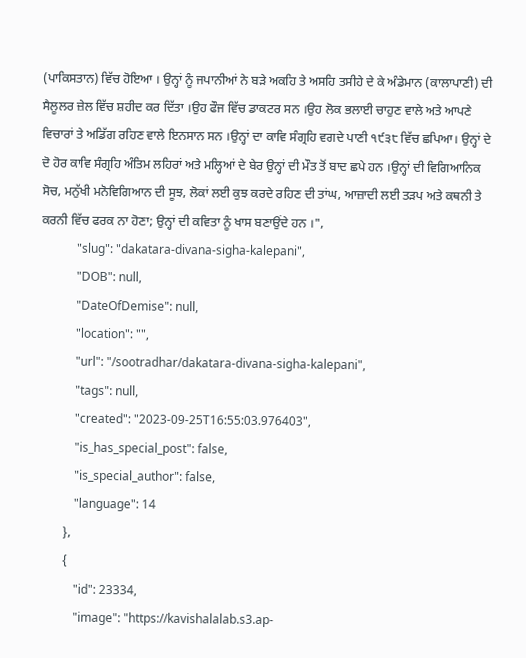(ਪਾਕਿਸਤਾਨ) ਵਿੱਚ ਹੋਇਆ । ਉਨ੍ਹਾਂ ਨੂੰ ਜਪਾਨੀਆਂ ਨੇ ਬੜੇ ਅਕਹਿ ਤੇ ਅਸਹਿ ਤਸੀਹੇ ਦੇ ਕੇ ਅੰਡੇਮਾਨ (ਕਾਲਾਪਾਣੀ) ਦੀ ਸੈਲੂਲਰ ਜ਼ੇਲ ਵਿੱਚ ਸ਼ਹੀਦ ਕਰ ਦਿੱਤਾ ।ਉਹ ਫੌਜ ਵਿੱਚ ਡਾਕਟਰ ਸਨ ।ਉਹ ਲੋਕ ਭਲਾਈ ਚਾਹੁਣ ਵਾਲੇ ਅਤੇ ਆਪਣੇ ਵਿਚਾਰਾਂ ਤੇ ਅਡਿੱਗ ਰਹਿਣ ਵਾਲੇ ਇਨਸਾਨ ਸਨ ।ਉਨ੍ਹਾਂ ਦਾ ਕਾਵਿ ਸੰਗ੍ਰਹਿ ਵਗਦੇ ਪਾਣੀ ੧੯੩੮ ਵਿੱਚ ਛਪਿਆ। ਉਨ੍ਹਾਂ ਦੇ ਦੋ ਹੋਰ ਕਾਵਿ ਸੰਗ੍ਰਹਿ ਅੰਤਿਮ ਲਹਿਰਾਂ ਅਤੇ ਮਲ੍ਹਿਆਂ ਦੇ ਬੇਰ ਉਨ੍ਹਾਂ ਦੀ ਮੌਤ ਤੋਂ ਬਾਦ ਛਪੇ ਹਨ ।ਉਨ੍ਹਾਂ ਦੀ ਵਿਗਿਆਨਿਕ ਸੋਚ, ਮਨੁੱਖੀ ਮਨੋਵਿਗਿਆਨ ਦੀ ਸੂਝ, ਲੋਕਾਂ ਲਈ ਕੁਝ ਕਰਦੇ ਰਹਿਣ ਦੀ ਤਾਂਘ, ਆਜ਼ਾਦੀ ਲਈ ਤੜਪ ਅਤੇ ਕਥਨੀ ਤੇ ਕਰਨੀ ਵਿੱਚ ਫਰਕ ਨਾ ਹੋਣਾ; ਉਨ੍ਹਾਂ ਦੀ ਕਵਿਤਾ ਨੂੰ ਖਾਸ ਬਣਾਉਂਦੇ ਹਨ ।",
            "slug": "dakatara-divana-sigha-kalepani",
            "DOB": null,
            "DateOfDemise": null,
            "location": "",
            "url": "/sootradhar/dakatara-divana-sigha-kalepani",
            "tags": null,
            "created": "2023-09-25T16:55:03.976403",
            "is_has_special_post": false,
            "is_special_author": false,
            "language": 14
        },
        {
            "id": 23334,
            "image": "https://kavishalalab.s3.ap-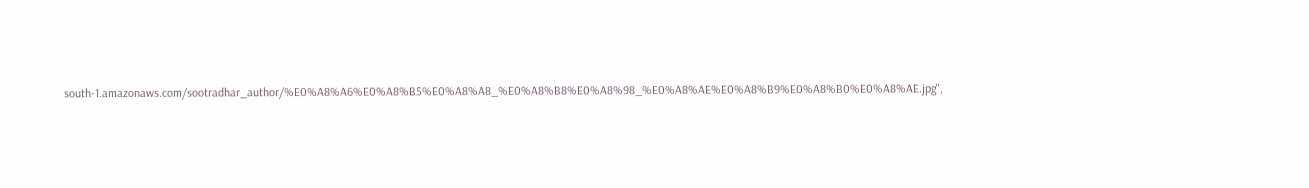south-1.amazonaws.com/sootradhar_author/%E0%A8%A6%E0%A8%B5%E0%A8%A8_%E0%A8%B8%E0%A8%98_%E0%A8%AE%E0%A8%B9%E0%A8%B0%E0%A8%AE.jpg",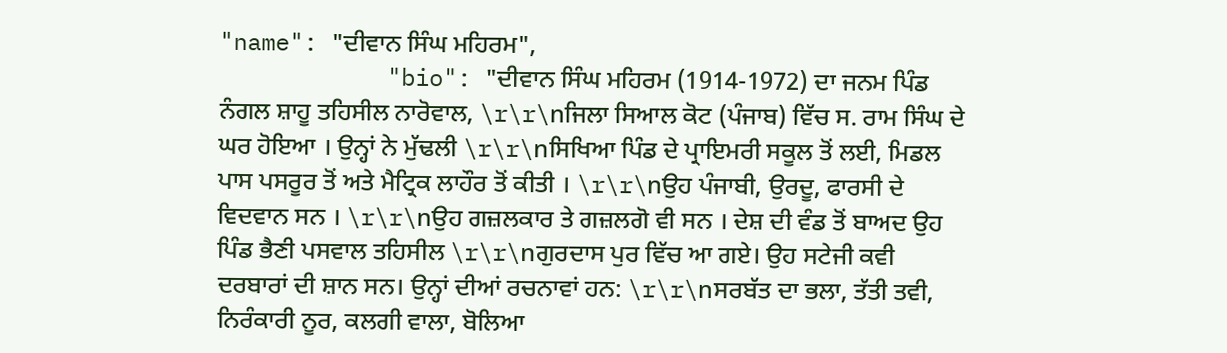"name": "ਦੀਵਾਨ ਸਿੰਘ ਮਹਿਰਮ",
            "bio": "ਦੀਵਾਨ ਸਿੰਘ ਮਹਿਰਮ (1914-1972) ਦਾ ਜਨਮ ਪਿੰਡ ਨੰਗਲ ਸ਼ਾਹੂ ਤਹਿਸੀਲ ਨਾਰੋਵਾਲ, \r\r\nਜਿਲਾ ਸਿਆਲ ਕੋਟ (ਪੰਜਾਬ) ਵਿੱਚ ਸ. ਰਾਮ ਸਿੰਘ ਦੇ ਘਰ ਹੋਇਆ । ਉਨ੍ਹਾਂ ਨੇ ਮੁੱਢਲੀ \r\r\nਸਿਖਿਆ ਪਿੰਡ ਦੇ ਪ੍ਰਾਇਮਰੀ ਸਕੂਲ ਤੋਂ ਲਈ, ਮਿਡਲ ਪਾਸ ਪਸਰੂਰ ਤੋਂ ਅਤੇ ਮੈਟ੍ਰਿਕ ਲਾਹੌਰ ਤੋਂ ਕੀਤੀ । \r\r\nਉਹ ਪੰਜਾਬੀ, ਉਰਦੂ, ਫਾਰਸੀ ਦੇ ਵਿਦਵਾਨ ਸਨ । \r\r\nਉਹ ਗਜ਼ਲਕਾਰ ਤੇ ਗਜ਼ਲਗੋ ਵੀ ਸਨ । ਦੇਸ਼ ਦੀ ਵੰਡ ਤੋਂ ਬਾਅਦ ਉਹ ਪਿੰਡ ਭੈਣੀ ਪਸਵਾਲ ਤਹਿਸੀਲ \r\r\nਗੁਰਦਾਸ ਪੁਰ ਵਿੱਚ ਆ ਗਏ। ਉਹ ਸਟੇਜੀ ਕਵੀ ਦਰਬਾਰਾਂ ਦੀ ਸ਼ਾਨ ਸਨ। ਉਨ੍ਹਾਂ ਦੀਆਂ ਰਚਨਾਵਾਂ ਹਨ: \r\r\nਸਰਬੱਤ ਦਾ ਭਲਾ, ਤੱਤੀ ਤਵੀ, ਨਿਰੰਕਾਰੀ ਨੂਰ, ਕਲਗੀ ਵਾਲਾ, ਬੋਲਿਆ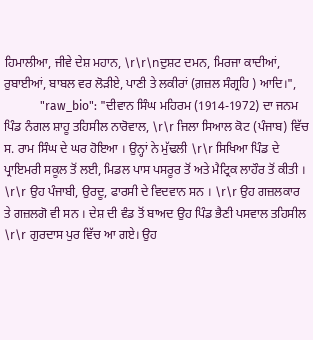ਹਿਮਾਲੀਆ, ਜੀਵੇ ਦੇਸ਼ ਮਹਾਨ, \r\r\nਦੁਸ਼ਟ ਦਮਨ, ਮਿਰਜਾ ਕਾਦੀਆਂ, ਰੁਬਾਈਆਂ, ਬਾਬਲ ਵਰ ਲੋੜੀਏ, ਪਾਣੀ ਤੇ ਲਕੀਰਾਂ (ਗ਼ਜ਼ਲ ਸੰਗ੍ਰਹਿ ) ਆਦਿ।",
            "raw_bio": "ਦੀਵਾਨ ਸਿੰਘ ਮਹਿਰਮ (1914-1972) ਦਾ ਜਨਮ ਪਿੰਡ ਨੰਗਲ ਸ਼ਾਹੂ ਤਹਿਸੀਲ ਨਾਰੋਵਾਲ, \r\r ਜਿਲਾ ਸਿਆਲ ਕੋਟ (ਪੰਜਾਬ) ਵਿੱਚ ਸ. ਰਾਮ ਸਿੰਘ ਦੇ ਘਰ ਹੋਇਆ । ਉਨ੍ਹਾਂ ਨੇ ਮੁੱਢਲੀ \r\r ਸਿਖਿਆ ਪਿੰਡ ਦੇ ਪ੍ਰਾਇਮਰੀ ਸਕੂਲ ਤੋਂ ਲਈ, ਮਿਡਲ ਪਾਸ ਪਸਰੂਰ ਤੋਂ ਅਤੇ ਮੈਟ੍ਰਿਕ ਲਾਹੌਰ ਤੋਂ ਕੀਤੀ । \r\r ਉਹ ਪੰਜਾਬੀ, ਉਰਦੂ, ਫਾਰਸੀ ਦੇ ਵਿਦਵਾਨ ਸਨ । \r\r ਉਹ ਗਜ਼ਲਕਾਰ ਤੇ ਗਜ਼ਲਗੋ ਵੀ ਸਨ । ਦੇਸ਼ ਦੀ ਵੰਡ ਤੋਂ ਬਾਅਦ ਉਹ ਪਿੰਡ ਭੈਣੀ ਪਸਵਾਲ ਤਹਿਸੀਲ \r\r ਗੁਰਦਾਸ ਪੁਰ ਵਿੱਚ ਆ ਗਏ। ਉਹ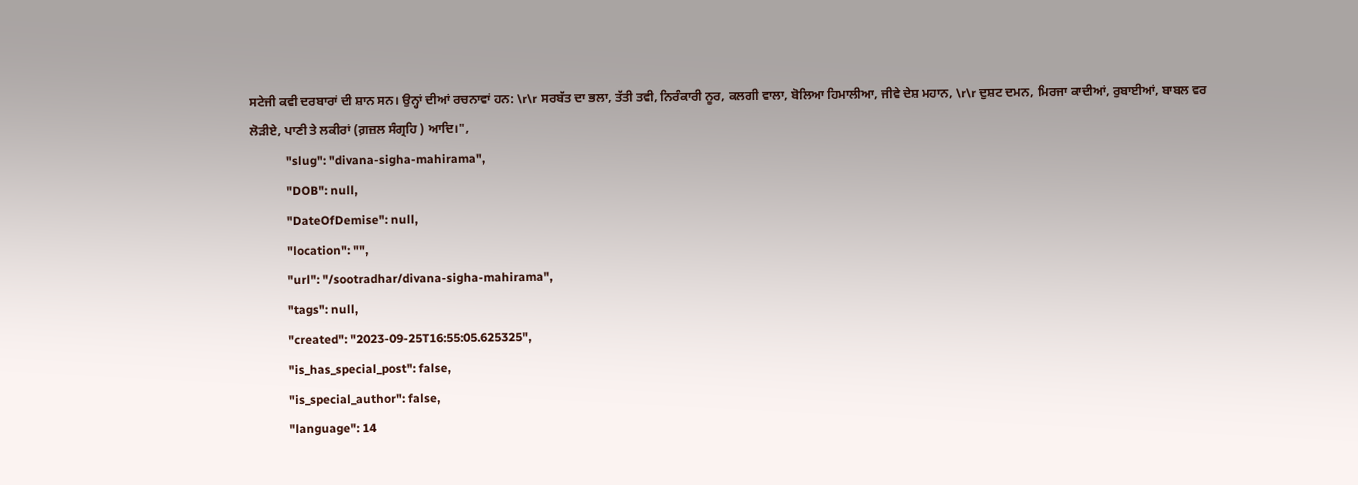ਸਟੇਜੀ ਕਵੀ ਦਰਬਾਰਾਂ ਦੀ ਸ਼ਾਨ ਸਨ। ਉਨ੍ਹਾਂ ਦੀਆਂ ਰਚਨਾਵਾਂ ਹਨ: \r\r ਸਰਬੱਤ ਦਾ ਭਲਾ, ਤੱਤੀ ਤਵੀ, ਨਿਰੰਕਾਰੀ ਨੂਰ, ਕਲਗੀ ਵਾਲਾ, ਬੋਲਿਆ ਹਿਮਾਲੀਆ, ਜੀਵੇ ਦੇਸ਼ ਮਹਾਨ, \r\r ਦੁਸ਼ਟ ਦਮਨ, ਮਿਰਜਾ ਕਾਦੀਆਂ, ਰੁਬਾਈਆਂ, ਬਾਬਲ ਵਰ ਲੋੜੀਏ, ਪਾਣੀ ਤੇ ਲਕੀਰਾਂ (ਗ਼ਜ਼ਲ ਸੰਗ੍ਰਹਿ ) ਆਦਿ।",
            "slug": "divana-sigha-mahirama",
            "DOB": null,
            "DateOfDemise": null,
            "location": "",
            "url": "/sootradhar/divana-sigha-mahirama",
            "tags": null,
            "created": "2023-09-25T16:55:05.625325",
            "is_has_special_post": false,
            "is_special_author": false,
            "language": 14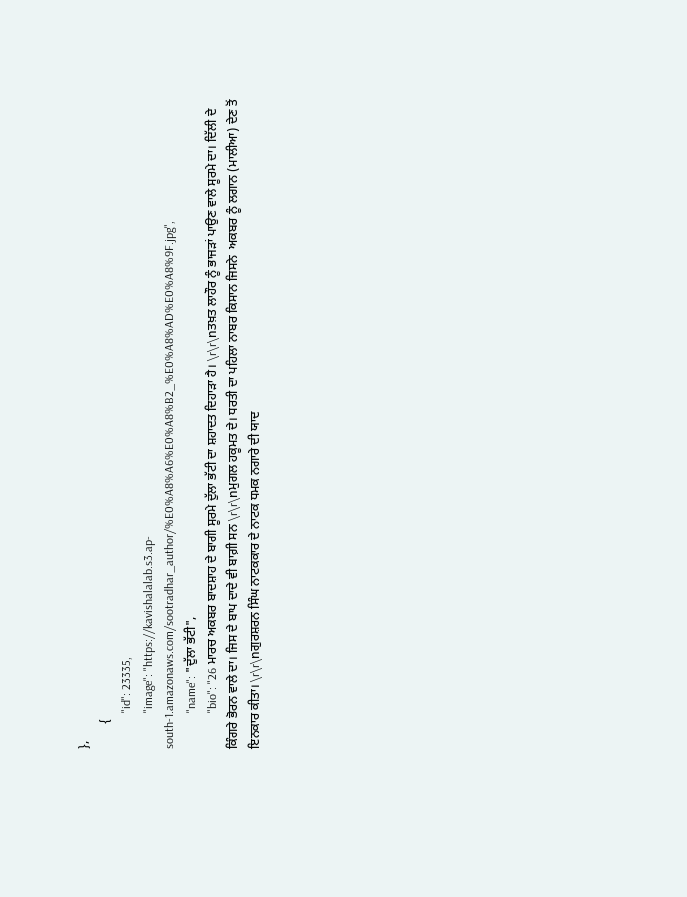},
        {
            "id": 23335,
            "image": "https://kavishalalab.s3.ap-south-1.amazonaws.com/sootradhar_author/%E0%A8%A6%E0%A8%B2_%E0%A8%AD%E0%A8%9F.jpg",
            "name": "ਦੁੱਲਾ ਭੱਟੀ",
            "bio": "26 ਮਾਰਚ ਅਕਬਰ ਬਾਦਸ਼ਾਹ ਦੇ ਬਾਗੀ ਸੂਰਮੇ ਦੁੱਲਾ ਭੱਟੀ ਦਾ ਸ਼ਹਾਦਤ ਦਿਹਾੜਾ ਹੈ। \r\r\nਤਖ਼ਤ ਲਾਹੌਰ ਨੂੰ ਭਾਜੜਾਂ ਪਾਉਣ ਵਾਲੇ ਸੂਰਮੇ ਦਾ। ਦਿੱਲੀ ਦੇ ਕਿੰਗਰੇ ਭੋਰਨ ਵਾਲੇ ਦਾ। ਜਿਸ ਦੇ ਬਾਪ ਦਾਦੇ ਵੀ ਬਾਗ਼ੀ ਸਨ \r\r\nਮੁਗਲ ਹਕੂਮਤ ਦੇ। ਧਰਤੀ ਦਾ ਪਹਿਲਾ ਨਾਬਰ ਕਿਸਾਨ ਜਿਸਨੇ  ਅਕਬਰ ਨੂੰ ਲਗਾਨ (ਮਾਲੀਆ) ਦੇਣ ਤੋਂ ਇਨਕਾਰ ਕੀਤਾ। \r\r\nਗੁਰਸ਼ਰਨ ਸਿੰਘ ਨਾਟਕਕਾਰ ਦੇ ਨਾਟਕ ਧਮਕ ਨਗਾਰੇ ਦੀ ਯਾਦ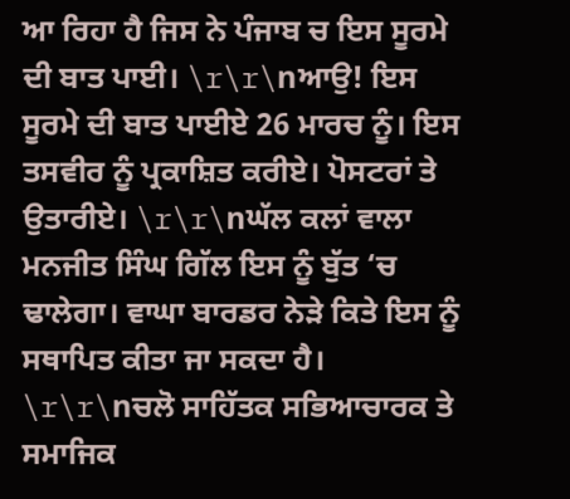ਆ ਰਿਹਾ ਹੈ ਜਿਸ ਨੇ ਪੰਜਾਬ ਚ ਇਸ ਸੂਰਮੇ ਦੀ ਬਾਤ ਪਾਈ। \r\r\nਆਉ! ਇਸ ਸੂਰਮੇ ਦੀ ਬਾਤ ਪਾਈਏ 26 ਮਾਰਚ ਨੂੰ। ਇਸ ਤਸਵੀਰ ਨੂੰ ਪ੍ਰਕਾਸ਼ਿਤ ਕਰੀਏ। ਪੋਸਟਰਾਂ ਤੇ ਉਤਾਰੀਏ। \r\r\nਘੱਲ ਕਲਾਂ ਵਾਲਾ ਮਨਜੀਤ ਸਿੰਘ ਗਿੱਲ ਇਸ ਨੂੰ ਬੁੱਤ ‘ਚ ਢਾਲੇਗਾ। ਵਾਘਾ ਬਾਰਡਰ ਨੇੜੇ ਕਿਤੇ ਇਸ ਨੂੰ ਸਥਾਪਿਤ ਕੀਤਾ ਜਾ ਸਕਦਾ ਹੈ। \r\r\nਚਲੋ ਸਾਹਿੱਤਕ ਸਭਿਆਚਾਰਕ ਤੇ ਸਮਾਜਿਕ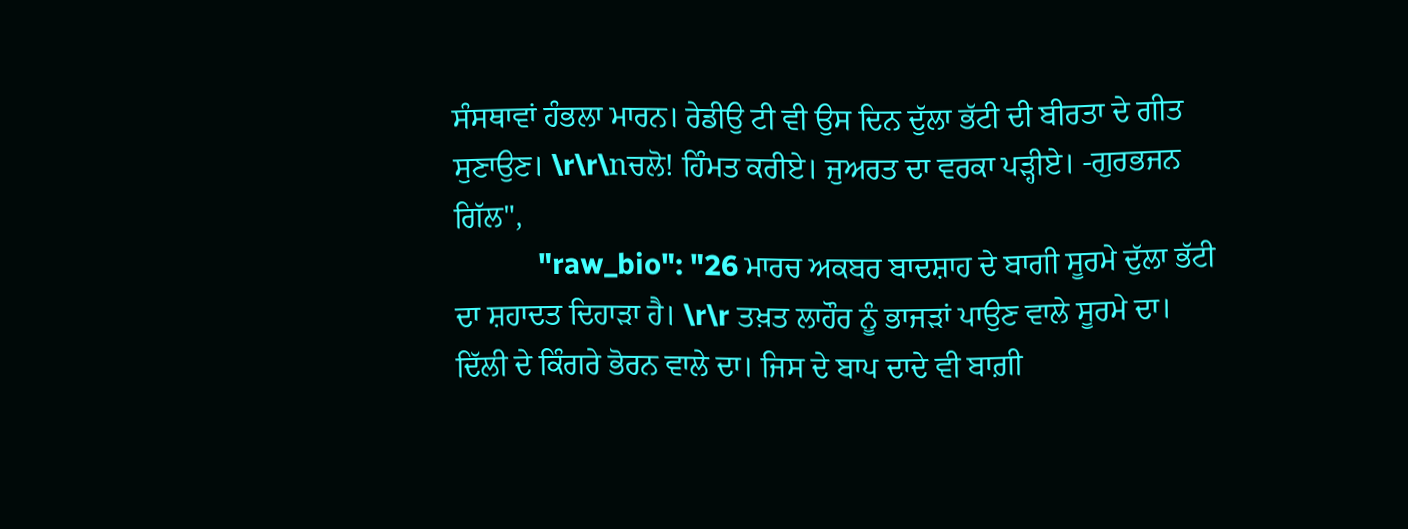ਸੰਸਥਾਵਾਂ ਹੰਭਲਾ ਮਾਰਨ। ਰੇਡੀਉ ਟੀ ਵੀ ਉਸ ਦਿਨ ਦੁੱਲਾ ਭੱਟੀ ਦੀ ਬੀਰਤਾ ਦੇ ਗੀਤ ਸੁਣਾਉਣ। \r\r\nਚਲੋ! ਹਿੰਮਤ ਕਰੀਏ। ਜੁਅਰਤ ਦਾ ਵਰਕਾ ਪੜ੍ਹੀਏ। -ਗੁਰਭਜਨ ਗਿੱਲ",
            "raw_bio": "26 ਮਾਰਚ ਅਕਬਰ ਬਾਦਸ਼ਾਹ ਦੇ ਬਾਗੀ ਸੂਰਮੇ ਦੁੱਲਾ ਭੱਟੀ ਦਾ ਸ਼ਹਾਦਤ ਦਿਹਾੜਾ ਹੈ। \r\r ਤਖ਼ਤ ਲਾਹੌਰ ਨੂੰ ਭਾਜੜਾਂ ਪਾਉਣ ਵਾਲੇ ਸੂਰਮੇ ਦਾ। ਦਿੱਲੀ ਦੇ ਕਿੰਗਰੇ ਭੋਰਨ ਵਾਲੇ ਦਾ। ਜਿਸ ਦੇ ਬਾਪ ਦਾਦੇ ਵੀ ਬਾਗ਼ੀ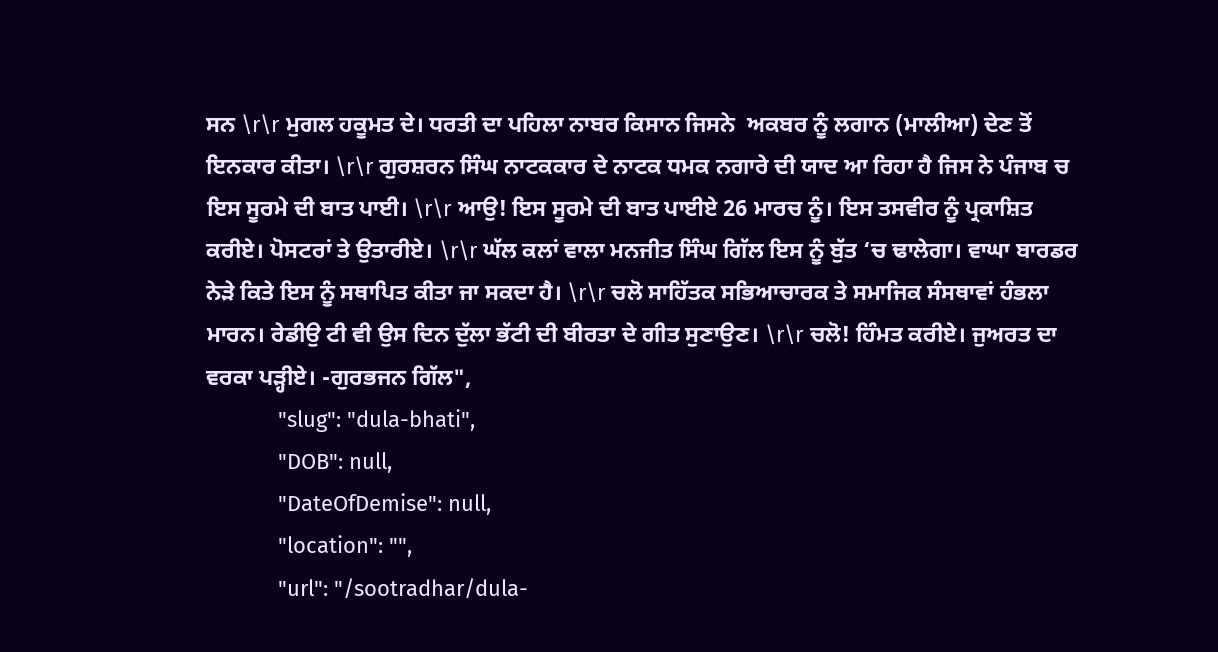ਸਨ \r\r ਮੁਗਲ ਹਕੂਮਤ ਦੇ। ਧਰਤੀ ਦਾ ਪਹਿਲਾ ਨਾਬਰ ਕਿਸਾਨ ਜਿਸਨੇ  ਅਕਬਰ ਨੂੰ ਲਗਾਨ (ਮਾਲੀਆ) ਦੇਣ ਤੋਂ ਇਨਕਾਰ ਕੀਤਾ। \r\r ਗੁਰਸ਼ਰਨ ਸਿੰਘ ਨਾਟਕਕਾਰ ਦੇ ਨਾਟਕ ਧਮਕ ਨਗਾਰੇ ਦੀ ਯਾਦ ਆ ਰਿਹਾ ਹੈ ਜਿਸ ਨੇ ਪੰਜਾਬ ਚ ਇਸ ਸੂਰਮੇ ਦੀ ਬਾਤ ਪਾਈ। \r\r ਆਉ! ਇਸ ਸੂਰਮੇ ਦੀ ਬਾਤ ਪਾਈਏ 26 ਮਾਰਚ ਨੂੰ। ਇਸ ਤਸਵੀਰ ਨੂੰ ਪ੍ਰਕਾਸ਼ਿਤ ਕਰੀਏ। ਪੋਸਟਰਾਂ ਤੇ ਉਤਾਰੀਏ। \r\r ਘੱਲ ਕਲਾਂ ਵਾਲਾ ਮਨਜੀਤ ਸਿੰਘ ਗਿੱਲ ਇਸ ਨੂੰ ਬੁੱਤ ‘ਚ ਢਾਲੇਗਾ। ਵਾਘਾ ਬਾਰਡਰ ਨੇੜੇ ਕਿਤੇ ਇਸ ਨੂੰ ਸਥਾਪਿਤ ਕੀਤਾ ਜਾ ਸਕਦਾ ਹੈ। \r\r ਚਲੋ ਸਾਹਿੱਤਕ ਸਭਿਆਚਾਰਕ ਤੇ ਸਮਾਜਿਕ ਸੰਸਥਾਵਾਂ ਹੰਭਲਾ ਮਾਰਨ। ਰੇਡੀਉ ਟੀ ਵੀ ਉਸ ਦਿਨ ਦੁੱਲਾ ਭੱਟੀ ਦੀ ਬੀਰਤਾ ਦੇ ਗੀਤ ਸੁਣਾਉਣ। \r\r ਚਲੋ! ਹਿੰਮਤ ਕਰੀਏ। ਜੁਅਰਤ ਦਾ ਵਰਕਾ ਪੜ੍ਹੀਏ। -ਗੁਰਭਜਨ ਗਿੱਲ",
            "slug": "dula-bhati",
            "DOB": null,
            "DateOfDemise": null,
            "location": "",
            "url": "/sootradhar/dula-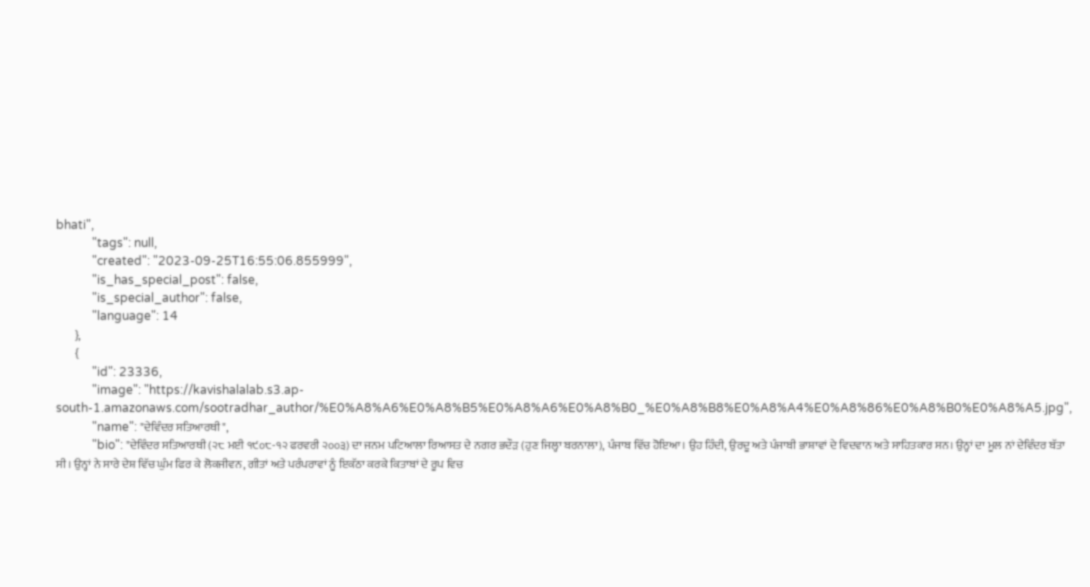bhati",
            "tags": null,
            "created": "2023-09-25T16:55:06.855999",
            "is_has_special_post": false,
            "is_special_author": false,
            "language": 14
        },
        {
            "id": 23336,
            "image": "https://kavishalalab.s3.ap-south-1.amazonaws.com/sootradhar_author/%E0%A8%A6%E0%A8%B5%E0%A8%A6%E0%A8%B0_%E0%A8%B8%E0%A8%A4%E0%A8%86%E0%A8%B0%E0%A8%A5.jpg",
            "name": "ਦੇਵਿੰਦਰ ਸਤਿਆਰਥੀ",
            "bio": "ਦੇਵਿੰਦਰ ਸਤਿਆਰਥੀ (੨੮ ਮਈ ੧੯੦੮-੧੨ ਫਰਵਰੀ ੨੦੦੩) ਦਾ ਜਨਮ ਪਟਿਆਲਾ ਰਿਆਸਤ ਦੇ ਨਗਰ ਭਦੌੜ (ਹੁਣ ਜਿਲ੍ਹਾ ਬਰਨਾਲਾ), ਪੰਜਾਬ ਵਿੱਚ ਹੋਇਆ। ਉਹ ਹਿੰਦੀ, ਉਰਦੂ ਅਤੇ ਪੰਜਾਬੀ ਭਾਸ਼ਾਵਾਂ ਦੇ ਵਿਦਵਾਨ ਅਤੇ ਸਾਹਿਤਕਾਰ ਸਨ। ਉਨ੍ਹਾਂ ਦਾ ਮੂਲ ਨਾਂ ਦੇਵਿੰਦਰ ਬੱਤਾ ਸੀ। ਉਨ੍ਹਾਂ ਨੇ ਸਾਰੇ ਦੇਸ਼ ਵਿੱਚ ਘੁੰਮ ਫਿਰ ਕੇ ਲੋਕਜੀਵਨ, ਗੀਤਾਂ ਅਤੇ ਪਰੰਪਰਾਵਾਂ ਨੂੰ ਇਕੱਠਾ ਕਰਕੇ ਕਿਤਾਬਾਂ ਦੇ ਰੂਪ ਵਿਚ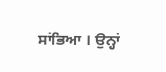ਸਾਂਭਿਆ । ਉਨ੍ਹਾਂ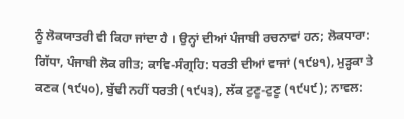ਨੂੰ ਲੋਕਯਾਤਰੀ ਵੀ ਕਿਹਾ ਜਾਂਦਾ ਹੈ । ਉਨ੍ਹਾਂ ਦੀਆਂ ਪੰਜਾਬੀ ਰਚਨਾਵਾਂ ਹਨ; ਲੋਕਧਾਰਾ: ਗਿੱਧਾ, ਪੰਜਾਬੀ ਲੋਕ ਗੀਤ; ਕਾਵਿ-ਸੰਗ੍ਰਹਿ: ਧਰਤੀ ਦੀਆਂ ਵਾਜਾਂ (੧੯੪੧), ਮੁੜ੍ਹਕਾ ਤੇ ਕਣਕ (੧੯੫੦), ਬੁੱਢੀ ਨਹੀਂ ਧਰਤੀ (੧੯੫੩), ਲੱਕ ਟੁਣੂ-ਟੁਣੂ (੧੯੫੯); ਨਾਵਲ: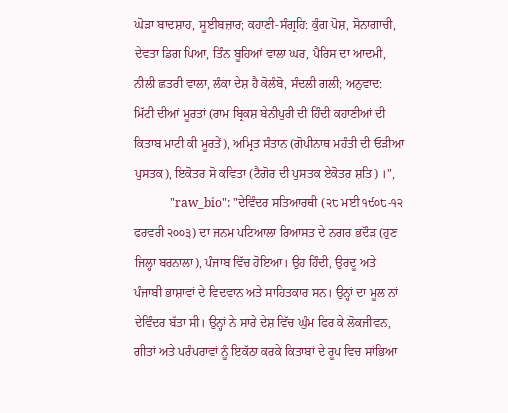ਘੋੜਾ ਬਾਦਸ਼ਾਹ, ਸੂਈਬਜ਼ਾਰ; ਕਹਾਣੀ-ਸੰਗ੍ਰਹਿ: ਕੁੰਗ ਪੋਸ਼, ਸੋਨਾਗਾਚੀ, ਦੇਵਤਾ ਡਿਗ ਪਿਆ, ਤਿੰਨ ਬੂਹਿਆਂ ਵਾਲਾ ਘਰ, ਪੈਰਿਸ ਦਾ ਆਦਮੀ, ਨੀਲੀ ਛਤਰੀ ਵਾਲਾ, ਲੰਕਾ ਦੇਸ਼ ਹੈ ਕੋਲੰਬੋ, ਸੰਦਲੀ ਗਲੀ; ਅਨੁਵਾਦ: ਮਿੱਟੀ ਦੀਆਂ ਮੂਰਤਾਂ (ਰਾਮ ਬ੍ਰਿਕਸ਼ ਬੇਨੀਪੁਰੀ ਦੀ ਹਿੰਦੀ ਕਹਾਣੀਆਂ ਦੀ ਕਿਤਾਬ ਮਾਟੀ ਕੀ ਮੂਰਤੇਂ), ਅਮ੍ਰਿਤ ਸੰਤਾਨ (ਗੋਪੀਨਾਥ ਮਹੰਤੀ ਦੀ ਓੜੀਆ ਪੁਸਤਕ), ਇਕੋਤਰ ਸੋ ਕਵਿਤਾ (ਟੈਗੋਰ ਦੀ ਪੁਸਤਕ ਏਕੋਤਰ ਸ਼ਤਿ) ।",
            "raw_bio": "ਦੇਵਿੰਦਰ ਸਤਿਆਰਥੀ (੨੮ ਮਈ ੧੯੦੮-੧੨ ਫਰਵਰੀ ੨੦੦੩) ਦਾ ਜਨਮ ਪਟਿਆਲਾ ਰਿਆਸਤ ਦੇ ਨਗਰ ਭਦੌੜ (ਹੁਣ ਜਿਲ੍ਹਾ ਬਰਨਾਲਾ), ਪੰਜਾਬ ਵਿੱਚ ਹੋਇਆ। ਉਹ ਹਿੰਦੀ, ਉਰਦੂ ਅਤੇ ਪੰਜਾਬੀ ਭਾਸ਼ਾਵਾਂ ਦੇ ਵਿਦਵਾਨ ਅਤੇ ਸਾਹਿਤਕਾਰ ਸਨ। ਉਨ੍ਹਾਂ ਦਾ ਮੂਲ ਨਾਂ ਦੇਵਿੰਦਰ ਬੱਤਾ ਸੀ। ਉਨ੍ਹਾਂ ਨੇ ਸਾਰੇ ਦੇਸ਼ ਵਿੱਚ ਘੁੰਮ ਫਿਰ ਕੇ ਲੋਕਜੀਵਨ, ਗੀਤਾਂ ਅਤੇ ਪਰੰਪਰਾਵਾਂ ਨੂੰ ਇਕੱਠਾ ਕਰਕੇ ਕਿਤਾਬਾਂ ਦੇ ਰੂਪ ਵਿਚ ਸਾਂਭਿਆ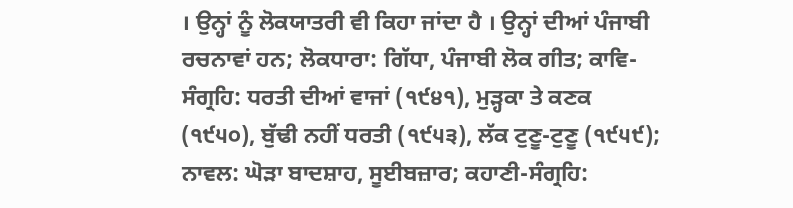। ਉਨ੍ਹਾਂ ਨੂੰ ਲੋਕਯਾਤਰੀ ਵੀ ਕਿਹਾ ਜਾਂਦਾ ਹੈ । ਉਨ੍ਹਾਂ ਦੀਆਂ ਪੰਜਾਬੀ ਰਚਨਾਵਾਂ ਹਨ; ਲੋਕਧਾਰਾ: ਗਿੱਧਾ, ਪੰਜਾਬੀ ਲੋਕ ਗੀਤ; ਕਾਵਿ-ਸੰਗ੍ਰਹਿ: ਧਰਤੀ ਦੀਆਂ ਵਾਜਾਂ (੧੯੪੧), ਮੁੜ੍ਹਕਾ ਤੇ ਕਣਕ (੧੯੫੦), ਬੁੱਢੀ ਨਹੀਂ ਧਰਤੀ (੧੯੫੩), ਲੱਕ ਟੁਣੂ-ਟੁਣੂ (੧੯੫੯); ਨਾਵਲ: ਘੋੜਾ ਬਾਦਸ਼ਾਹ, ਸੂਈਬਜ਼ਾਰ; ਕਹਾਣੀ-ਸੰਗ੍ਰਹਿ: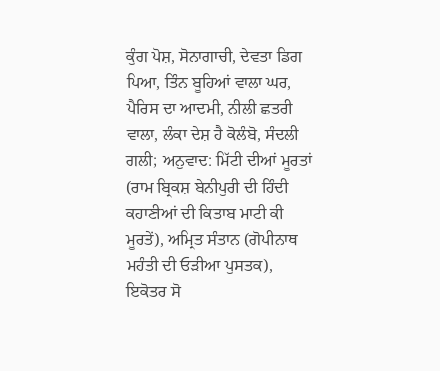ਕੁੰਗ ਪੋਸ਼, ਸੋਨਾਗਾਚੀ, ਦੇਵਤਾ ਡਿਗ ਪਿਆ, ਤਿੰਨ ਬੂਹਿਆਂ ਵਾਲਾ ਘਰ, ਪੈਰਿਸ ਦਾ ਆਦਮੀ, ਨੀਲੀ ਛਤਰੀ ਵਾਲਾ, ਲੰਕਾ ਦੇਸ਼ ਹੈ ਕੋਲੰਬੋ, ਸੰਦਲੀ ਗਲੀ; ਅਨੁਵਾਦ: ਮਿੱਟੀ ਦੀਆਂ ਮੂਰਤਾਂ (ਰਾਮ ਬ੍ਰਿਕਸ਼ ਬੇਨੀਪੁਰੀ ਦੀ ਹਿੰਦੀ ਕਹਾਣੀਆਂ ਦੀ ਕਿਤਾਬ ਮਾਟੀ ਕੀ ਮੂਰਤੇਂ), ਅਮ੍ਰਿਤ ਸੰਤਾਨ (ਗੋਪੀਨਾਥ ਮਹੰਤੀ ਦੀ ਓੜੀਆ ਪੁਸਤਕ), ਇਕੋਤਰ ਸੋ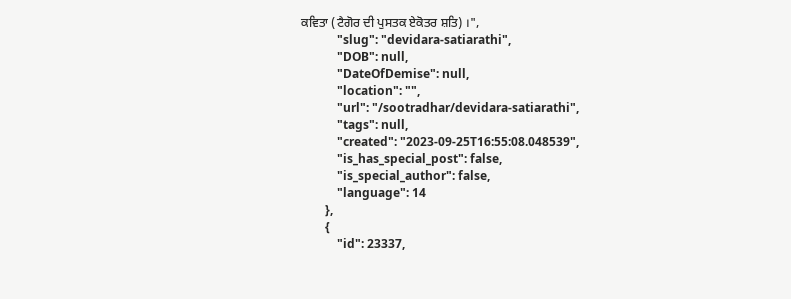ਕਵਿਤਾ (ਟੈਗੋਰ ਦੀ ਪੁਸਤਕ ਏਕੋਤਰ ਸ਼ਤਿ) ।",
            "slug": "devidara-satiarathi",
            "DOB": null,
            "DateOfDemise": null,
            "location": "",
            "url": "/sootradhar/devidara-satiarathi",
            "tags": null,
            "created": "2023-09-25T16:55:08.048539",
            "is_has_special_post": false,
            "is_special_author": false,
            "language": 14
        },
        {
            "id": 23337,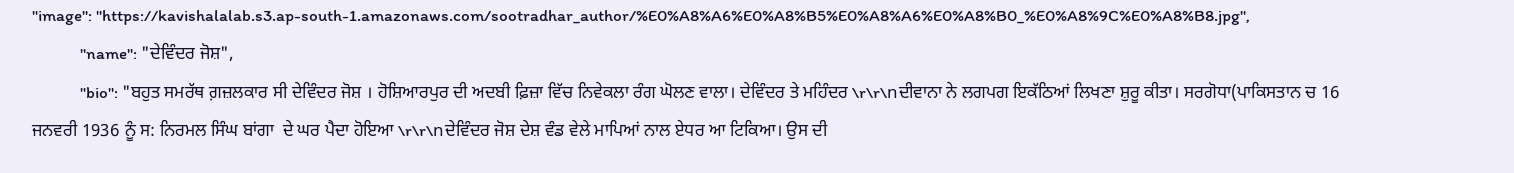"image": "https://kavishalalab.s3.ap-south-1.amazonaws.com/sootradhar_author/%E0%A8%A6%E0%A8%B5%E0%A8%A6%E0%A8%B0_%E0%A8%9C%E0%A8%B8.jpg",
            "name": "ਦੇਵਿੰਦਰ ਜੋਸ਼",
            "bio": "ਬਹੁਤ ਸਮਰੱਥ ਗ਼ਜ਼ਲਕਾਰ ਸੀ ਦੇਵਿੰਦਰ ਜੋਸ਼ । ਹੋਸ਼ਿਆਰਪੁਰ ਦੀ ਅਦਬੀ ਫ਼ਿਜ਼ਾ ਵਿੱਚ ਨਿਵੇਕਲਾ ਰੰਗ ਘੋਲਣ ਵਾਲਾ। ਦੇਵਿੰਦਰ ਤੇ ਮਹਿੰਦਰ \r\r\nਦੀਵਾਨਾ ਨੇ ਲਗਪਗ ਇਕੱਠਿਆਂ ਲਿਖਣਾ ਸ਼ੁਰੂ ਕੀਤਾ। ਸਰਗੋਧਾ(ਪਾਕਿਸਤਾਨ ਚ 16 ਜਨਵਰੀ 1936 ਨੂੰ ਸ: ਨਿਰਮਲ ਸਿੰਘ ਬਾਂਗਾ  ਦੇ ਘਰ ਪੈਦਾ ਹੋਇਆ \r\r\nਦੇਵਿੰਦਰ ਜੋਸ਼ ਦੇਸ਼ ਵੰਡ ਵੇਲੇ ਮਾਪਿਆਂ ਨਾਲ ਏਧਰ ਆ ਟਿਕਿਆ। ਉਸ ਦੀ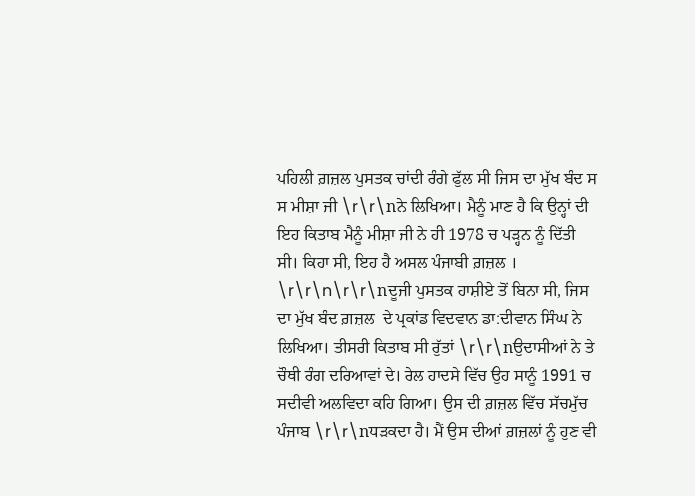ਪਹਿਲੀ ਗ਼ਜ਼ਲ ਪੁਸਤਕ ਚਾਂਦੀ ਰੰਗੇ ਫੁੱਲ ਸੀ ਜਿਸ ਦਾ ਮੁੱਖ ਬੰਦ ਸ ਸ ਮੀਸ਼ਾ ਜੀ \r\r\nਨੇ ਲਿਖਿਆ। ਮੈਨੂੰ ਮਾਣ ਹੈ ਕਿ ਉਨ੍ਹਾਂ ਦੀ ਇਹ ਕਿਤਾਬ ਮੈਨੂੰ ਮੀਸ਼ਾ ਜੀ ਨੇ ਹੀ 1978 ਚ ਪੜ੍ਹਨ ਨੂੰ ਦਿੱਤੀ ਸੀ। ਕਿਹਾ ਸੀ, ਇਹ ਹੈ ਅਸਲ ਪੰਜਾਬੀ ਗ਼ਜ਼ਲ । \r\r\n\r\r\nਦੂਜੀ ਪੁਸਤਕ ਹਾਸ਼ੀਏ ਤੋਂ ਬਿਨਾ ਸੀ, ਜਿਸ ਦਾ ਮੁੱਖ ਬੰਦ ਗ਼ਜ਼ਲ  ਦੇ ਪ੍ਰਕਾਂਡ ਵਿਦਵਾਨ ਡਾ:ਦੀਵਾਨ ਸਿੰਘ ਨੇ ਲਿਖਿਆ। ਤੀਸਰੀ ਕਿਤਾਬ ਸੀ ਰੁੱਤਾਂ \r\r\nਉਦਾਸੀਆਂ ਨੇ ਤੇ ਚੌਥੀ ਰੰਗ ਦਰਿਆਵਾਂ ਦੇ। ਰੇਲ ਹਾਦਸੇ ਵਿੱਚ ਉਹ ਸਾਨੂੰ 1991 ਚ ਸਦੀਵੀ ਅਲਵਿਦਾ ਕਹਿ ਗਿਆ। ਉਸ ਦੀ ਗ਼ਜ਼ਲ ਵਿੱਚ ਸੱਚਮੁੱਚ ਪੰਜਾਬ \r\r\nਧੜਕਦਾ ਹੈ। ਮੈਂ ਉਸ ਦੀਆਂ ਗ਼ਜ਼ਲਾਂ ਨੂੰ ਹੁਣ ਵੀ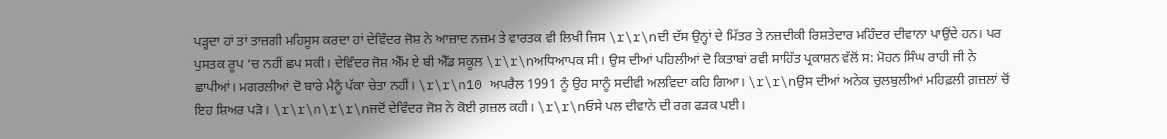ਪੜ੍ਹਦਾ ਹਾਂ ਤਾਂ ਤਾਜ਼ਗੀ ਮਹਿਸੂਸ ਕਰਦਾ ਹਾਂ ਦੇਵਿੰਦਰ ਜੋਸ਼ ਨੇ ਆਜ਼ਾਦ ਨਜ਼ਮ ਤੇ ਵਾਰਤਕ ਵੀ ਲਿਖੀ ਜਿਸ \r\r\nਦੀ ਦੱਸ ਉਨ੍ਹਾਂ ਦੇ ਮਿੱਤਰ ਤੇ ਨਜ਼ਦੀਕੀ ਰਿਸ਼ਤੇਦਾਰ ਮਹਿੰਦਰ ਦੀਵਾਨਾ ਪਾਉਂਦੇ ਹਨ। ਪਰ ਪੁਸਤਕ ਰੂਪ ‘ਚ ਨਹੀਂ ਛਪ ਸਕੀ। ਦੇਵਿੰਦਰ ਜੋਸ਼ ਐੱਮ ਏ ਬੀ ਐੱਡ ਸਕੂਲ \r\r\nਅਧਿਆਪਕ ਸੀ। ਉਸ ਦੀਆਂ ਪਹਿਲੀਆਂ ਦੋ ਕਿਤਾਬਾਂ ਰਵੀ ਸਾਹਿੱਤ ਪ੍ਰਕਾਸ਼ਨ ਵੱਲੋਂ ਸ: ਮੋਹਨ ਸਿੰਘ ਰਾਹੀ ਜੀ ਨੇ ਛਾਪੀਆਂ। ਮਗਰਲੀਆਂ ਦੋ ਬਾਰੇ ਮੈਨੂੰ ਪੱਕਾ ਚੇਤਾ ਨਹੀਂ। \r\r\n10 ਅਪਰੈਲ 1991 ਨੂੰ ਉਹ ਸਾਨੂੰ ਸਦੀਵੀ ਅਲਵਿਦਾ ਕਹਿ ਗਿਆ। \r\r\nਉਸ ਦੀਆਂ ਅਨੇਕ ਚੁਲਬੁਲੀਆਂ ਮਹਿਫ਼ਲੀ ਗ਼ਜ਼ਲਾਂ ਚੋਂ ਇਹ ਸ਼ਿਅਰ ਪੜੋ। \r\r\n\r\r\nਜਦੋਂ ਦੇਵਿੰਦਰ ਜੋਸ਼ ਨੇ ਕੋਈ ਗ਼ਜ਼ਲ ਕਹੀ। \r\r\nਓਸੇ ਪਲ ਦੀਵਾਨੇ ਦੀ ਰਗ ਫੜਕ ਪਈ।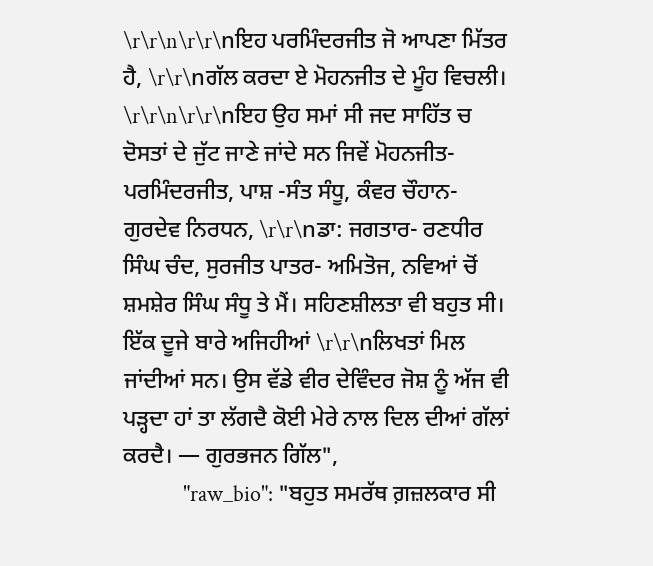\r\r\n\r\r\nਇਹ ਪਰਮਿੰਦਰਜੀਤ ਜੋ ਆਪਣਾ ਮਿੱਤਰ ਹੈ, \r\r\nਗੱਲ ਕਰਦਾ ਏ ਮੋਹਨਜੀਤ ਦੇ ਮੂੰਹ ਵਿਚਲੀ। \r\r\n\r\r\nਇਹ ਉਹ ਸਮਾਂ ਸੀ ਜਦ ਸਾਹਿੱਤ ਚ ਦੋਸਤਾਂ ਦੇ ਜੁੱਟ ਜਾਣੇ ਜਾਂਦੇ ਸਨ ਜਿਵੇਂ ਮੋਹਨਜੀਤ-ਪਰਮਿੰਦਰਜੀਤ, ਪਾਸ਼ -ਸੰਤ ਸੰਧੂ, ਕੰਵਰ ਚੌਹਾਨ-ਗੁਰਦੇਵ ਨਿਰਧਨ, \r\r\nਡਾ: ਜਗਤਾਰ- ਰਣਧੀਰ ਸਿੰਘ ਚੰਦ, ਸੁਰਜੀਤ ਪਾਤਰ- ਅਮਿਤੋਜ, ਨਵਿਆਂ ਚੋਂ ਸ਼ਮਸ਼ੇਰ ਸਿੰਘ ਸੰਧੂ ਤੇ ਮੈਂ। ਸਹਿਣਸ਼ੀਲਤਾ ਵੀ ਬਹੁਤ ਸੀ। ਇੱਕ ਦੂਜੇ ਬਾਰੇ ਅਜਿਹੀਆਂ \r\r\nਲਿਖਤਾਂ ਮਿਲ ਜਾਂਦੀਆਂ ਸਨ। ਉਸ ਵੱਡੇ ਵੀਰ ਦੇਵਿੰਦਰ ਜੋਸ਼ ਨੂੰ ਅੱਜ ਵੀ ਪੜ੍ਹਦਾ ਹਾਂ ਤਾ ਲੱਗਦੈ ਕੋਈ ਮੇਰੇ ਨਾਲ ਦਿਲ ਦੀਆਂ ਗੱਲਾਂ ਕਰਦੈ। — ਗੁਰਭਜਨ ਗਿੱਲ",
            "raw_bio": "ਬਹੁਤ ਸਮਰੱਥ ਗ਼ਜ਼ਲਕਾਰ ਸੀ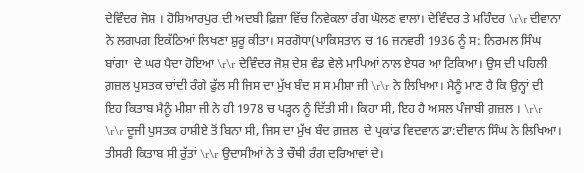ਦੇਵਿੰਦਰ ਜੋਸ਼ । ਹੋਸ਼ਿਆਰਪੁਰ ਦੀ ਅਦਬੀ ਫ਼ਿਜ਼ਾ ਵਿੱਚ ਨਿਵੇਕਲਾ ਰੰਗ ਘੋਲਣ ਵਾਲਾ। ਦੇਵਿੰਦਰ ਤੇ ਮਹਿੰਦਰ \r\r ਦੀਵਾਨਾ ਨੇ ਲਗਪਗ ਇਕੱਠਿਆਂ ਲਿਖਣਾ ਸ਼ੁਰੂ ਕੀਤਾ। ਸਰਗੋਧਾ(ਪਾਕਿਸਤਾਨ ਚ 16 ਜਨਵਰੀ 1936 ਨੂੰ ਸ: ਨਿਰਮਲ ਸਿੰਘ ਬਾਂਗਾ  ਦੇ ਘਰ ਪੈਦਾ ਹੋਇਆ \r\r ਦੇਵਿੰਦਰ ਜੋਸ਼ ਦੇਸ਼ ਵੰਡ ਵੇਲੇ ਮਾਪਿਆਂ ਨਾਲ ਏਧਰ ਆ ਟਿਕਿਆ। ਉਸ ਦੀ ਪਹਿਲੀ ਗ਼ਜ਼ਲ ਪੁਸਤਕ ਚਾਂਦੀ ਰੰਗੇ ਫੁੱਲ ਸੀ ਜਿਸ ਦਾ ਮੁੱਖ ਬੰਦ ਸ ਸ ਮੀਸ਼ਾ ਜੀ \r\r ਨੇ ਲਿਖਿਆ। ਮੈਨੂੰ ਮਾਣ ਹੈ ਕਿ ਉਨ੍ਹਾਂ ਦੀ ਇਹ ਕਿਤਾਬ ਮੈਨੂੰ ਮੀਸ਼ਾ ਜੀ ਨੇ ਹੀ 1978 ਚ ਪੜ੍ਹਨ ਨੂੰ ਦਿੱਤੀ ਸੀ। ਕਿਹਾ ਸੀ, ਇਹ ਹੈ ਅਸਲ ਪੰਜਾਬੀ ਗ਼ਜ਼ਲ । \r\r \r\r ਦੂਜੀ ਪੁਸਤਕ ਹਾਸ਼ੀਏ ਤੋਂ ਬਿਨਾ ਸੀ, ਜਿਸ ਦਾ ਮੁੱਖ ਬੰਦ ਗ਼ਜ਼ਲ  ਦੇ ਪ੍ਰਕਾਂਡ ਵਿਦਵਾਨ ਡਾ:ਦੀਵਾਨ ਸਿੰਘ ਨੇ ਲਿਖਿਆ। ਤੀਸਰੀ ਕਿਤਾਬ ਸੀ ਰੁੱਤਾਂ \r\r ਉਦਾਸੀਆਂ ਨੇ ਤੇ ਚੌਥੀ ਰੰਗ ਦਰਿਆਵਾਂ ਦੇ।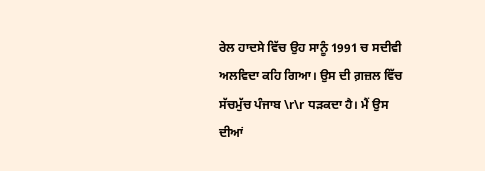ਰੇਲ ਹਾਦਸੇ ਵਿੱਚ ਉਹ ਸਾਨੂੰ 1991 ਚ ਸਦੀਵੀ ਅਲਵਿਦਾ ਕਹਿ ਗਿਆ। ਉਸ ਦੀ ਗ਼ਜ਼ਲ ਵਿੱਚ ਸੱਚਮੁੱਚ ਪੰਜਾਬ \r\r ਧੜਕਦਾ ਹੈ। ਮੈਂ ਉਸ ਦੀਆਂ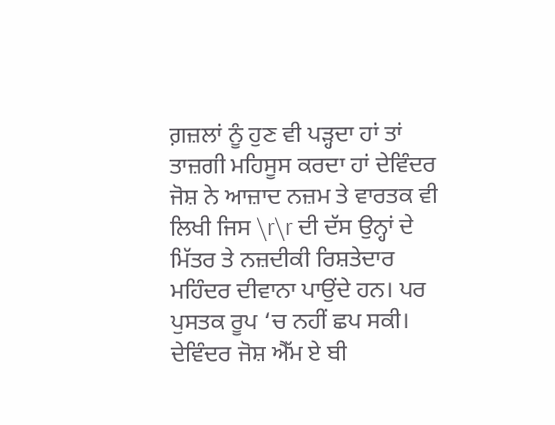ਗ਼ਜ਼ਲਾਂ ਨੂੰ ਹੁਣ ਵੀ ਪੜ੍ਹਦਾ ਹਾਂ ਤਾਂ ਤਾਜ਼ਗੀ ਮਹਿਸੂਸ ਕਰਦਾ ਹਾਂ ਦੇਵਿੰਦਰ ਜੋਸ਼ ਨੇ ਆਜ਼ਾਦ ਨਜ਼ਮ ਤੇ ਵਾਰਤਕ ਵੀ ਲਿਖੀ ਜਿਸ \r\r ਦੀ ਦੱਸ ਉਨ੍ਹਾਂ ਦੇ ਮਿੱਤਰ ਤੇ ਨਜ਼ਦੀਕੀ ਰਿਸ਼ਤੇਦਾਰ ਮਹਿੰਦਰ ਦੀਵਾਨਾ ਪਾਉਂਦੇ ਹਨ। ਪਰ ਪੁਸਤਕ ਰੂਪ ‘ਚ ਨਹੀਂ ਛਪ ਸਕੀ। ਦੇਵਿੰਦਰ ਜੋਸ਼ ਐੱਮ ਏ ਬੀ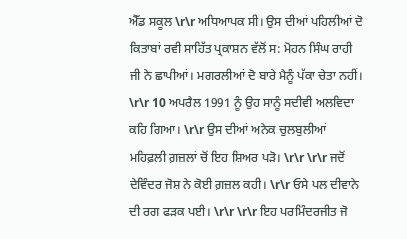ਐੱਡ ਸਕੂਲ \r\r ਅਧਿਆਪਕ ਸੀ। ਉਸ ਦੀਆਂ ਪਹਿਲੀਆਂ ਦੋ ਕਿਤਾਬਾਂ ਰਵੀ ਸਾਹਿੱਤ ਪ੍ਰਕਾਸ਼ਨ ਵੱਲੋਂ ਸ: ਮੋਹਨ ਸਿੰਘ ਰਾਹੀ ਜੀ ਨੇ ਛਾਪੀਆਂ। ਮਗਰਲੀਆਂ ਦੋ ਬਾਰੇ ਮੈਨੂੰ ਪੱਕਾ ਚੇਤਾ ਨਹੀਂ। \r\r 10 ਅਪਰੈਲ 1991 ਨੂੰ ਉਹ ਸਾਨੂੰ ਸਦੀਵੀ ਅਲਵਿਦਾ ਕਹਿ ਗਿਆ। \r\r ਉਸ ਦੀਆਂ ਅਨੇਕ ਚੁਲਬੁਲੀਆਂ ਮਹਿਫ਼ਲੀ ਗ਼ਜ਼ਲਾਂ ਚੋਂ ਇਹ ਸ਼ਿਅਰ ਪੜੋ। \r\r \r\r ਜਦੋਂ ਦੇਵਿੰਦਰ ਜੋਸ਼ ਨੇ ਕੋਈ ਗ਼ਜ਼ਲ ਕਹੀ। \r\r ਓਸੇ ਪਲ ਦੀਵਾਨੇ ਦੀ ਰਗ ਫੜਕ ਪਈ। \r\r \r\r ਇਹ ਪਰਮਿੰਦਰਜੀਤ ਜੋ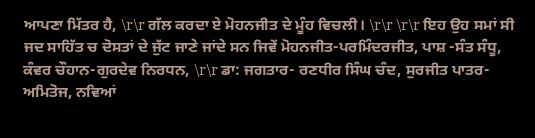ਆਪਣਾ ਮਿੱਤਰ ਹੈ, \r\r ਗੱਲ ਕਰਦਾ ਏ ਮੋਹਨਜੀਤ ਦੇ ਮੂੰਹ ਵਿਚਲੀ। \r\r \r\r ਇਹ ਉਹ ਸਮਾਂ ਸੀ ਜਦ ਸਾਹਿੱਤ ਚ ਦੋਸਤਾਂ ਦੇ ਜੁੱਟ ਜਾਣੇ ਜਾਂਦੇ ਸਨ ਜਿਵੇਂ ਮੋਹਨਜੀਤ-ਪਰਮਿੰਦਰਜੀਤ, ਪਾਸ਼ -ਸੰਤ ਸੰਧੂ, ਕੰਵਰ ਚੌਹਾਨ-ਗੁਰਦੇਵ ਨਿਰਧਨ, \r\r ਡਾ: ਜਗਤਾਰ- ਰਣਧੀਰ ਸਿੰਘ ਚੰਦ, ਸੁਰਜੀਤ ਪਾਤਰ- ਅਮਿਤੋਜ, ਨਵਿਆਂ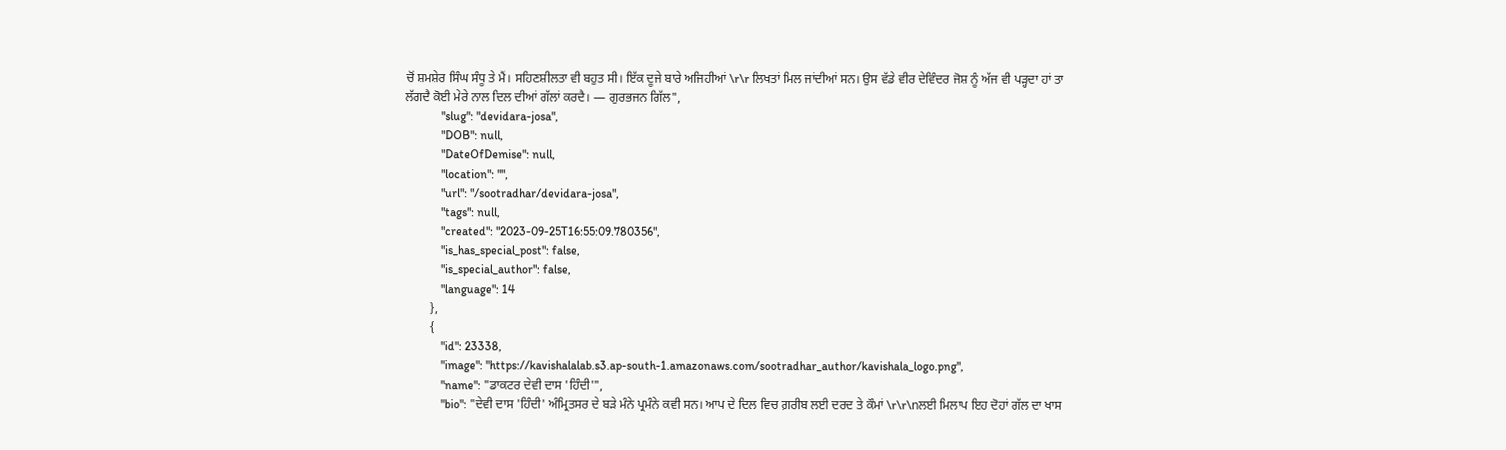ਚੋਂ ਸ਼ਮਸ਼ੇਰ ਸਿੰਘ ਸੰਧੂ ਤੇ ਮੈਂ। ਸਹਿਣਸ਼ੀਲਤਾ ਵੀ ਬਹੁਤ ਸੀ। ਇੱਕ ਦੂਜੇ ਬਾਰੇ ਅਜਿਹੀਆਂ \r\r ਲਿਖਤਾਂ ਮਿਲ ਜਾਂਦੀਆਂ ਸਨ। ਉਸ ਵੱਡੇ ਵੀਰ ਦੇਵਿੰਦਰ ਜੋਸ਼ ਨੂੰ ਅੱਜ ਵੀ ਪੜ੍ਹਦਾ ਹਾਂ ਤਾ ਲੱਗਦੈ ਕੋਈ ਮੇਰੇ ਨਾਲ ਦਿਲ ਦੀਆਂ ਗੱਲਾਂ ਕਰਦੈ। — ਗੁਰਭਜਨ ਗਿੱਲ",
            "slug": "devidara-josa",
            "DOB": null,
            "DateOfDemise": null,
            "location": "",
            "url": "/sootradhar/devidara-josa",
            "tags": null,
            "created": "2023-09-25T16:55:09.780356",
            "is_has_special_post": false,
            "is_special_author": false,
            "language": 14
        },
        {
            "id": 23338,
            "image": "https://kavishalalab.s3.ap-south-1.amazonaws.com/sootradhar_author/kavishala_logo.png",
            "name": "ਡਾਕਟਰ ਦੇਵੀ ਦਾਸ 'ਹਿੰਦੀ'",
            "bio": "ਦੇਵੀ ਦਾਸ 'ਹਿੰਦੀ' ਅੰਮ੍ਰਿਤਸਰ ਦੇ ਬੜੇ ਮੰਨੇ ਪ੍ਰਮੰਨੇ ਕਵੀ ਸਨ। ਆਪ ਦੇ ਦਿਲ ਵਿਚ ਗ਼ਰੀਬ ਲਈ ਦਰਦ ਤੇ ਕੌਮਾਂ \r\r\nਲਈ ਮਿਲਾਪ ਇਹ ਦੋਹਾਂ ਗੱਲ ਦਾ ਖਾਸ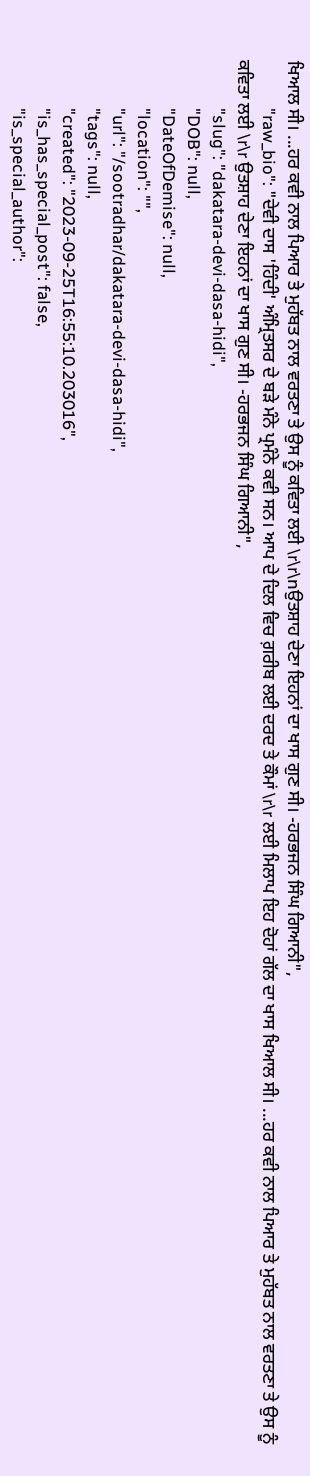ਖਿਆਲ ਸੀ। ...ਹਰ ਕਵੀ ਨਾਲ ਪਿਆਰ ਤੇ ਮੁਹੱਬਤ ਨਾਲ ਵਰਤਣਾ ਤੇ ਉਸ ਨੂੰ ਕਵਿਤਾ ਲਈ \r\r\nਉਤਸ਼ਾਹ ਦੇਣਾ ਇਹਨਾਂ ਦਾ ਖਾਸ ਗੁਣ ਸੀ। -ਹਰਭਜਨ ਸਿੰਘ ਗਿਆਨੀ",
            "raw_bio": "ਦੇਵੀ ਦਾਸ 'ਹਿੰਦੀ' ਅੰਮ੍ਰਿਤਸਰ ਦੇ ਬੜੇ ਮੰਨੇ ਪ੍ਰਮੰਨੇ ਕਵੀ ਸਨ। ਆਪ ਦੇ ਦਿਲ ਵਿਚ ਗ਼ਰੀਬ ਲਈ ਦਰਦ ਤੇ ਕੌਮਾਂ \r\r ਲਈ ਮਿਲਾਪ ਇਹ ਦੋਹਾਂ ਗੱਲ ਦਾ ਖਾਸ ਖਿਆਲ ਸੀ। ...ਹਰ ਕਵੀ ਨਾਲ ਪਿਆਰ ਤੇ ਮੁਹੱਬਤ ਨਾਲ ਵਰਤਣਾ ਤੇ ਉਸ ਨੂੰ ਕਵਿਤਾ ਲਈ \r\r ਉਤਸ਼ਾਹ ਦੇਣਾ ਇਹਨਾਂ ਦਾ ਖਾਸ ਗੁਣ ਸੀ। -ਹਰਭਜਨ ਸਿੰਘ ਗਿਆਨੀ",
            "slug": "dakatara-devi-dasa-hidi",
            "DOB": null,
            "DateOfDemise": null,
            "location": "",
            "url": "/sootradhar/dakatara-devi-dasa-hidi",
            "tags": null,
            "created": "2023-09-25T16:55:10.203016",
            "is_has_special_post": false,
            "is_special_author":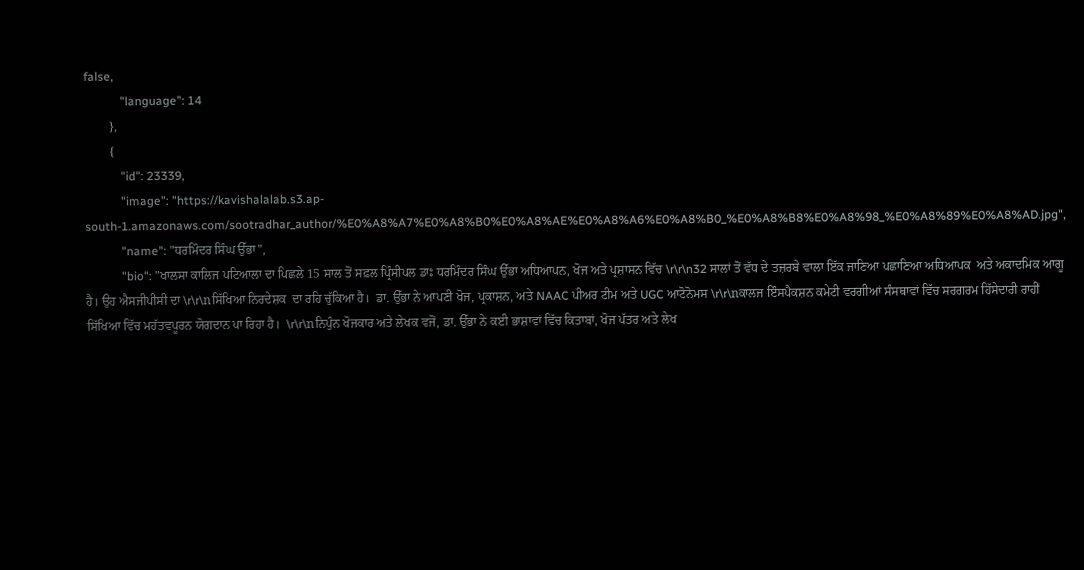false,
            "language": 14
        },
        {
            "id": 23339,
            "image": "https://kavishalalab.s3.ap-south-1.amazonaws.com/sootradhar_author/%E0%A8%A7%E0%A8%B0%E0%A8%AE%E0%A8%A6%E0%A8%B0_%E0%A8%B8%E0%A8%98_%E0%A8%89%E0%A8%AD.jpg",
            "name": "ਧਰਮਿੰਦਰ ਸਿੰਘ ਉੱਭਾ",
            "bio": "ਖਾਲਸਾ ਕਾਲਿਜ ਪਟਿਆਲਾ ਦਾ ਪਿਛਲੇ 15 ਸਾਲ ਤੋਂ ਸਫ਼ਲ ਪ੍ਰਿੰਸੀਪਲ ਡਾਃ ਧਰਮਿੰਦਰ ਸਿੰਘ ਉੱਭਾ ਅਧਿਆਪਨ, ਖੋਜ ਅਤੇ ਪ੍ਰਸ਼ਾਸਨ ਵਿੱਚ \r\r\n32 ਸਾਲਾਂ ਤੋਂ ਵੱਧ ਦੇ ਤਜ਼ਰਬੇ ਵਾਲਾ ਇੱਕ ਜਾਣਿਆ ਪਛਾਣਿਆ ਅਧਿਆਪਕ  ਅਤੇ ਅਕਾਦਮਿਕ ਆਗੂ ਹੈ। ਉਹ ਐਸਜੀਪੀਸੀ ਦਾ \r\r\nਸਿੱਖਿਆ ਨਿਰਦੇਸ਼ਕ  ਦਾ ਰਹਿ ਚੁੱਕਿਆ ਹੈ।  ਡਾ. ਉੱਭਾ ਨੇ ਆਪਣੀ ਖੋਜ, ਪ੍ਰਕਾਸ਼ਨ, ਅਤੇ NAAC ਪੀਅਰ ਟੀਮ ਅਤੇ UGC ਆਟੋਨੋਮਸ \r\r\nਕਾਲਜ ਇੰਸਪੈਕਸ਼ਨ ਕਮੇਟੀ ਵਰਗੀਆਂ ਸੰਸਥਾਵਾਂ ਵਿੱਚ ਸਰਗਰਮ ਹਿੱਸੇਦਾਰੀ ਰਾਹੀਂ ਸਿੱਖਿਆ ਵਿੱਚ ਮਹੱਤਵਪੂਰਨ ਯੋਗਦਾਨ ਪਾ ਰਿਹਾ ਹੈ।  \r\r\nਨਿਪੁੰਨ ਖੋਜਕਾਰ ਅਤੇ ਲੇਖਕ ਵਜੋਂ, ਡਾ. ਉੱਭਾ ਨੇ ਕਈ ਭਾਸ਼ਾਵਾਂ ਵਿੱਚ ਕਿਤਾਬਾਂ, ਖੋਜ ਪੱਤਰ ਅਤੇ ਲੇਖ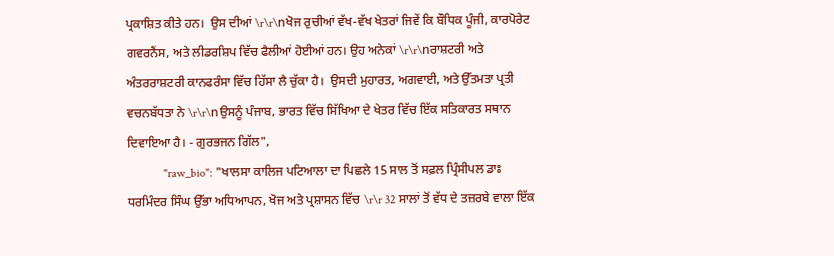ਪ੍ਰਕਾਸ਼ਿਤ ਕੀਤੇ ਹਨ।  ਉਸ ਦੀਆਂ \r\r\nਖੋਜ ਰੁਚੀਆਂ ਵੱਖ-ਵੱਖ ਖੇਤਰਾਂ ਜਿਵੇਂ ਕਿ ਬੌਧਿਕ ਪੂੰਜੀ, ਕਾਰਪੋਰੇਟ ਗਵਰਨੈਂਸ, ਅਤੇ ਲੀਡਰਸ਼ਿਪ ਵਿੱਚ ਫੈਲੀਆਂ ਹੋਈਆਂ ਹਨ। ਉਹ ਅਨੇਕਾਂ \r\r\nਰਾਸ਼ਟਰੀ ਅਤੇ ਅੰਤਰਰਾਸ਼ਟਰੀ ਕਾਨਫਰੰਸਾ ਵਿੱਚ ਹਿੱਸਾ ਲੈ ਚੁੱਕਾ ਹੈ।  ਉਸਦੀ ਮੁਹਾਰਤ, ਅਗਵਾਈ, ਅਤੇ ਉੱਤਮਤਾ ਪ੍ਰਤੀ ਵਚਨਬੱਧਤਾ ਨੇ \r\r\nਉਸਨੂੰ ਪੰਜਾਬ, ਭਾਰਤ ਵਿੱਚ ਸਿੱਖਿਆ ਦੇ ਖੇਤਰ ਵਿੱਚ ਇੱਕ ਸਤਿਕਾਰਤ ਸਥਾਨ ਦਿਵਾਇਆ ਹੈ। - ਗੁਰਭਜਨ ਗਿੱਲ",
            "raw_bio": "ਖਾਲਸਾ ਕਾਲਿਜ ਪਟਿਆਲਾ ਦਾ ਪਿਛਲੇ 15 ਸਾਲ ਤੋਂ ਸਫ਼ਲ ਪ੍ਰਿੰਸੀਪਲ ਡਾਃ ਧਰਮਿੰਦਰ ਸਿੰਘ ਉੱਭਾ ਅਧਿਆਪਨ, ਖੋਜ ਅਤੇ ਪ੍ਰਸ਼ਾਸਨ ਵਿੱਚ \r\r 32 ਸਾਲਾਂ ਤੋਂ ਵੱਧ ਦੇ ਤਜ਼ਰਬੇ ਵਾਲਾ ਇੱਕ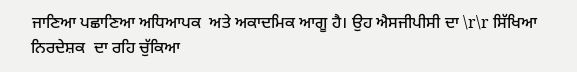ਜਾਣਿਆ ਪਛਾਣਿਆ ਅਧਿਆਪਕ  ਅਤੇ ਅਕਾਦਮਿਕ ਆਗੂ ਹੈ। ਉਹ ਐਸਜੀਪੀਸੀ ਦਾ \r\r ਸਿੱਖਿਆ ਨਿਰਦੇਸ਼ਕ  ਦਾ ਰਹਿ ਚੁੱਕਿਆ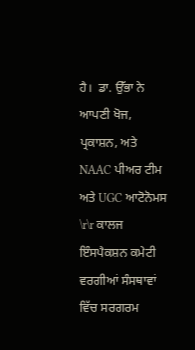ਹੈ।  ਡਾ. ਉੱਭਾ ਨੇ ਆਪਣੀ ਖੋਜ, ਪ੍ਰਕਾਸ਼ਨ, ਅਤੇ NAAC ਪੀਅਰ ਟੀਮ ਅਤੇ UGC ਆਟੋਨੋਮਸ \r\r ਕਾਲਜ ਇੰਸਪੈਕਸ਼ਨ ਕਮੇਟੀ ਵਰਗੀਆਂ ਸੰਸਥਾਵਾਂ ਵਿੱਚ ਸਰਗਰਮ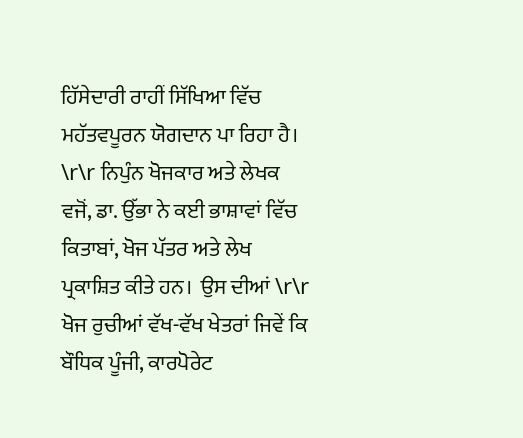ਹਿੱਸੇਦਾਰੀ ਰਾਹੀਂ ਸਿੱਖਿਆ ਵਿੱਚ ਮਹੱਤਵਪੂਰਨ ਯੋਗਦਾਨ ਪਾ ਰਿਹਾ ਹੈ।  \r\r ਨਿਪੁੰਨ ਖੋਜਕਾਰ ਅਤੇ ਲੇਖਕ ਵਜੋਂ, ਡਾ. ਉੱਭਾ ਨੇ ਕਈ ਭਾਸ਼ਾਵਾਂ ਵਿੱਚ ਕਿਤਾਬਾਂ, ਖੋਜ ਪੱਤਰ ਅਤੇ ਲੇਖ ਪ੍ਰਕਾਸ਼ਿਤ ਕੀਤੇ ਹਨ।  ਉਸ ਦੀਆਂ \r\r ਖੋਜ ਰੁਚੀਆਂ ਵੱਖ-ਵੱਖ ਖੇਤਰਾਂ ਜਿਵੇਂ ਕਿ ਬੌਧਿਕ ਪੂੰਜੀ, ਕਾਰਪੋਰੇਟ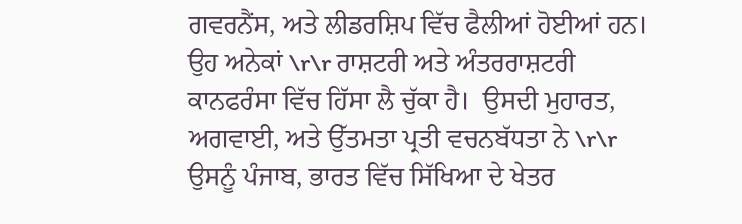ਗਵਰਨੈਂਸ, ਅਤੇ ਲੀਡਰਸ਼ਿਪ ਵਿੱਚ ਫੈਲੀਆਂ ਹੋਈਆਂ ਹਨ। ਉਹ ਅਨੇਕਾਂ \r\r ਰਾਸ਼ਟਰੀ ਅਤੇ ਅੰਤਰਰਾਸ਼ਟਰੀ ਕਾਨਫਰੰਸਾ ਵਿੱਚ ਹਿੱਸਾ ਲੈ ਚੁੱਕਾ ਹੈ।  ਉਸਦੀ ਮੁਹਾਰਤ, ਅਗਵਾਈ, ਅਤੇ ਉੱਤਮਤਾ ਪ੍ਰਤੀ ਵਚਨਬੱਧਤਾ ਨੇ \r\r ਉਸਨੂੰ ਪੰਜਾਬ, ਭਾਰਤ ਵਿੱਚ ਸਿੱਖਿਆ ਦੇ ਖੇਤਰ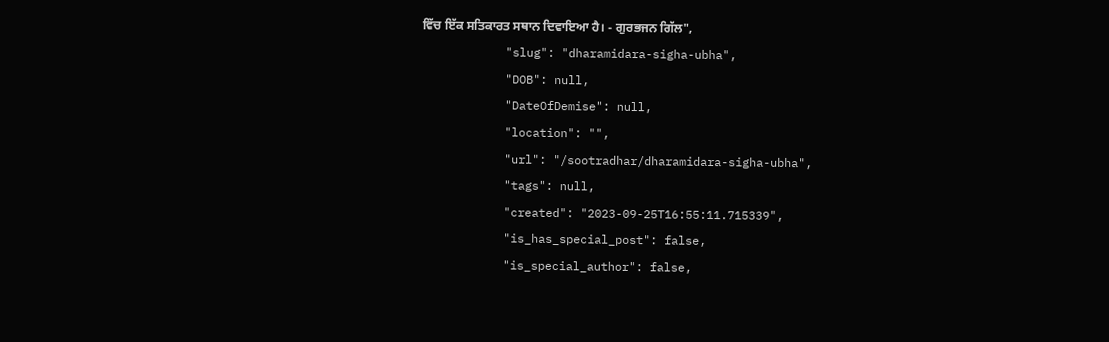ਵਿੱਚ ਇੱਕ ਸਤਿਕਾਰਤ ਸਥਾਨ ਦਿਵਾਇਆ ਹੈ। - ਗੁਰਭਜਨ ਗਿੱਲ",
            "slug": "dharamidara-sigha-ubha",
            "DOB": null,
            "DateOfDemise": null,
            "location": "",
            "url": "/sootradhar/dharamidara-sigha-ubha",
            "tags": null,
            "created": "2023-09-25T16:55:11.715339",
            "is_has_special_post": false,
            "is_special_author": false,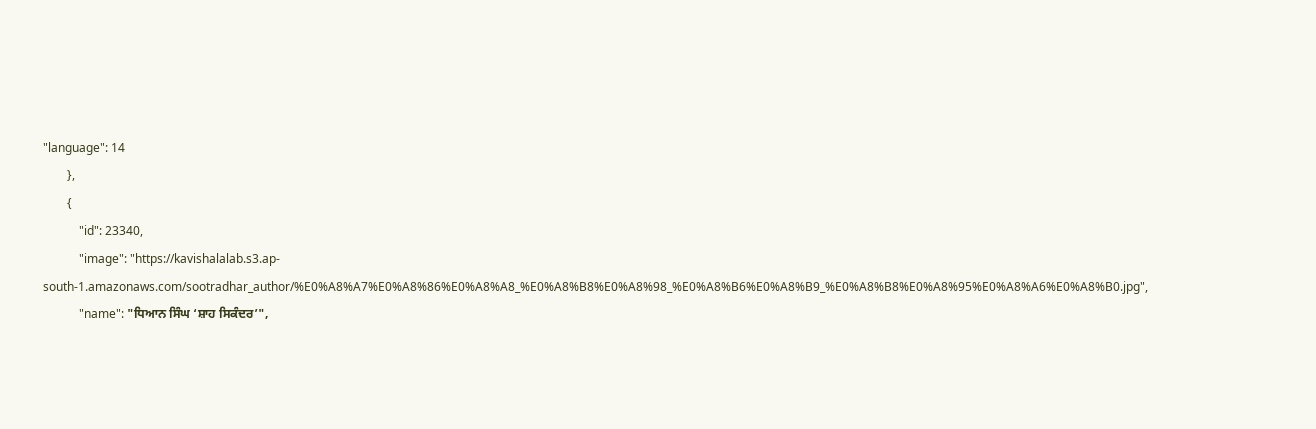"language": 14
        },
        {
            "id": 23340,
            "image": "https://kavishalalab.s3.ap-south-1.amazonaws.com/sootradhar_author/%E0%A8%A7%E0%A8%86%E0%A8%A8_%E0%A8%B8%E0%A8%98_%E0%A8%B6%E0%A8%B9_%E0%A8%B8%E0%A8%95%E0%A8%A6%E0%A8%B0.jpg",
            "name": "ਧਿਆਨ ਸਿੰਘ ‘ਸ਼ਾਹ ਸਿਕੰਦਰ’",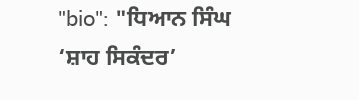"bio": "ਧਿਆਨ ਸਿੰਘ ‘ਸ਼ਾਹ ਸਿਕੰਦਰ’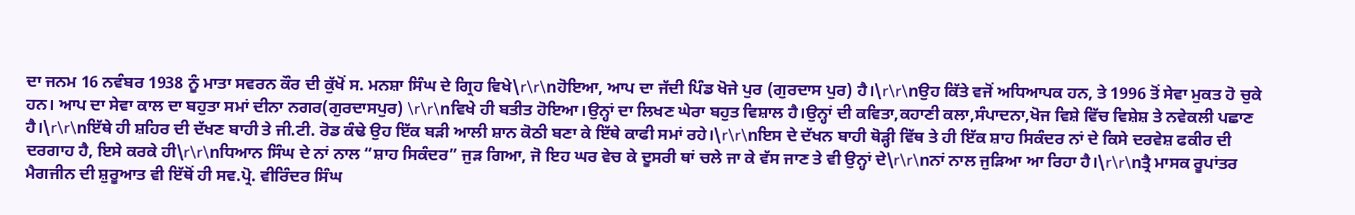ਦਾ ਜਨਮ 16 ਨਵੰਬਰ 1938 ਨੂੰ ਮਾਤਾ ਸਵਰਨ ਕੌਰ ਦੀ ਕੁੱਖੋਂ ਸ. ਮਨਸ਼ਾ ਸਿੰਘ ਦੇ ਗ੍ਰਿਹ ਵਿਖੇ\r\r\nਹੋਇਆ, ਆਪ ਦਾ ਜੱਦੀ ਪਿੰਡ ਖੋਜੇ ਪੁਰ (ਗੁਰਦਾਸ ਪੁਰ) ਹੈ।\r\r\nਉਹ ਕਿੱਤੇ ਵਜੋਂ ਅਧਿਆਪਕ ਹਨ, ਤੇ 1996 ਤੋਂ ਸੇਵਾ ਮੁਕਤ ਹੋ ਚੁਕੇ ਹਨ। ਆਪ ਦਾ ਸੇਵਾ ਕਾਲ ਦਾ ਬਹੁਤਾ ਸਮਾਂ ਦੀਨਾ ਨਗਰ(ਗੁਰਦਾਸਪੁਰ) \r\r\nਵਿਖੇ ਹੀ ਬਤੀਤ ਹੋਇਆ।ਉਨ੍ਹਾਂ ਦਾ ਲਿਖਣ ਘੇਰਾ ਬਹੁਤ ਵਿਸ਼ਾਲ ਹੈ।ਉਨ੍ਹਾਂ ਦੀ ਕਵਿਤਾ,ਕਹਾਣੀ ਕਲਾ,ਸੰਪਾਦਨਾ,ਖੋਜ ਵਿਸ਼ੇ ਵਿੱਚ ਵਿਸ਼ੇਸ਼ ਤੇ ਨਵੇਕਲੀ ਪਛਾਣ ਹੈ।\r\r\nਇੱਥੇ ਹੀ ਸ਼ਹਿਰ ਦੀ ਦੱਖਣ ਬਾਹੀ ਤੇ ਜੀ.ਟੀ. ਰੋਡ ਕੰਢੇ ਉਹ ਇੱਕ ਬੜੀ ਆਲੀ ਸ਼ਾਨ ਕੋਠੀ ਬਣਾ ਕੇ ਇੱਥੇ ਕਾਫੀ ਸਮਾਂ ਰਹੇ।\r\r\nਇਸ ਦੇ ਦੱਖਨ ਬਾਹੀ ਥੋੜ੍ਹੀ ਵਿੱਥ ਤੇ ਹੀ ਇੱਕ ਸ਼ਾਹ ਸਿਕੰਦਰ ਨਾਂ ਦੇ ਕਿਸੇ ਦਰਵੇਸ਼ ਫਕੀਰ ਦੀ ਦਰਗਾਹ ਹੈ, ਇਸੇ ਕਰਕੇ ਹੀ\r\r\nਧਿਆਨ ਸਿੰਘ ਦੇ ਨਾਂ ਨਾਲ “ਸ਼ਾਹ ਸਿਕੰਦਰ” ਜੁੜ ਗਿਆ, ਜੋ ਇਹ ਘਰ ਵੇਚ ਕੇ ਦੂਸਰੀ ਥਾਂ ਚਲੇ ਜਾ ਕੇ ਵੱਸ ਜਾਣ ਤੇ ਵੀ ਉਨ੍ਹਾਂ ਦੇ\r\r\nਨਾਂ ਨਾਲ ਜੁੜਿਆ ਆ ਰਿਹਾ ਹੈ।\r\r\nਤ੍ਰੈ ਮਾਸਕ ਰੂਪਾਂਤਰ ਮੈਗਜੀਨ ਦੀ ਸ਼ੁਰੂਆਤ ਵੀ ਇੱਥੋਂ ਹੀ ਸਵ.ਪ੍ਰੋ. ਵੀਰਿੰਦਰ ਸਿੰਘ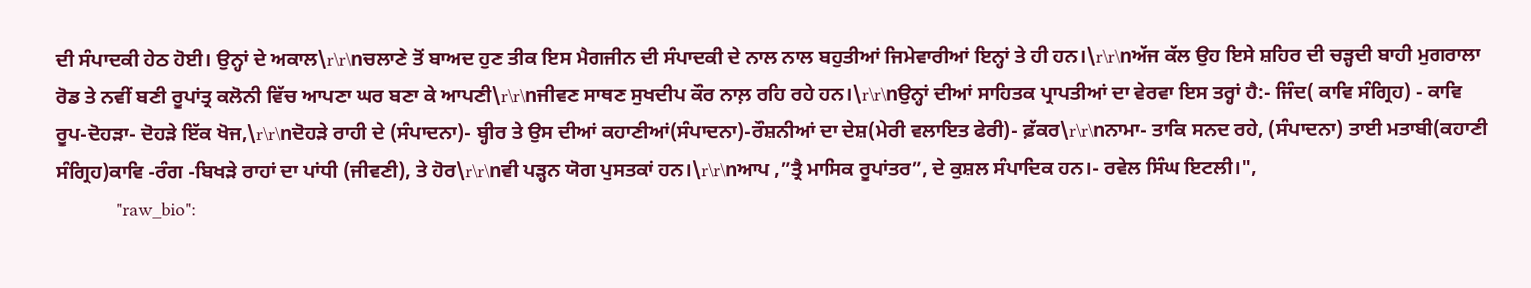ਦੀ ਸੰਪਾਦਕੀ ਹੇਠ ਹੋਈ। ਉਨ੍ਹਾਂ ਦੇ ਅਕਾਲ\r\r\nਚਲਾਣੇ ਤੋਂ ਬਾਅਦ ਹੁਣ ਤੀਕ ਇਸ ਮੈਗਜੀਨ ਦੀ ਸੰਪਾਦਕੀ ਦੇ ਨਾਲ ਨਾਲ ਬਹੁਤੀਆਂ ਜਿਮੇਵਾਰੀਆਂ ਇਨ੍ਹਾਂ ਤੇ ਹੀ ਹਨ।\r\r\nਅੱਜ ਕੱਲ ਉਹ ਇਸੇ ਸ਼ਹਿਰ ਦੀ ਚੜ੍ਹਦੀ ਬਾਹੀ ਮੁਗਰਾਲਾ ਰੋਡ ਤੇ ਨਵੀਂ ਬਣੀ ਰੂਪਾਂਤ੍ਰ ਕਲੋਨੀ ਵਿੱਚ ਆਪਣਾ ਘਰ ਬਣਾ ਕੇ ਆਪਣੀ\r\r\nਜੀਵਣ ਸਾਥਣ ਸੁਖਦੀਪ ਕੌਰ ਨਾਲ਼ ਰਹਿ ਰਹੇ ਹਨ।\r\r\nਉਨ੍ਹਾਂ ਦੀਆਂ ਸਾਹਿਤਕ ਪ੍ਰਾਪਤੀਆਂ ਦਾ ਵੇਰਵਾ ਇਸ ਤਰ੍ਹਾਂ ਹੈ:- ਜਿੰਦ( ਕਾਵਿ ਸੰਗ੍ਰਿਹ) - ਕਾਵਿ ਰੂਪ-ਦੋਹੜਾ- ਦੋਹੜੇ ਇੱਕ ਖੋਜ,\r\r\nਦੋਹੜੇ ਰਾਹੀ ਦੇ (ਸੰਪਾਦਨਾ)- ਬ੍ਹੀਰ ਤੇ ਉਸ ਦੀਆਂ ਕਹਾਣੀਆਂ(ਸੰਪਾਦਨਾ)-ਰੌਸ਼ਨੀਆਂ ਦਾ ਦੇਸ਼(ਮੇਰੀ ਵਲਾਇਤ ਫੇਰੀ)- ਫ਼ੱਕਰ\r\r\nਨਾਮਾ- ਤਾਕਿ ਸਨਦ ਰਹੇ, (ਸੰਪਾਦਨਾ) ਤਾਈ ਮਤਾਬੀ(ਕਹਾਣੀ ਸੰਗ੍ਰਿਹ)ਕਾਵਿ -ਰੰਗ -ਬਿਖੜੇ ਰਾਹਾਂ ਦਾ ਪਾਂਧੀ (ਜੀਵਣੀ), ਤੇ ਹੋਰ\r\r\nਵੀ ਪੜ੍ਹਨ ਯੋਗ ਪੁਸਤਕਾਂ ਹਨ।\r\r\nਆਪ ,”ਤ੍ਰੈ ਮਾਸਿਕ ਰੂਪਾਂਤਰ”, ਦੇ ਕੁਸ਼ਲ ਸੰਪਾਦਿਕ ਹਨ।- ਰਵੇਲ ਸਿੰਘ ਇਟਲੀ।",
            "raw_bio":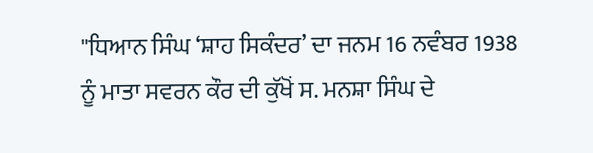"ਧਿਆਨ ਸਿੰਘ ‘ਸ਼ਾਹ ਸਿਕੰਦਰ’ ਦਾ ਜਨਮ 16 ਨਵੰਬਰ 1938 ਨੂੰ ਮਾਤਾ ਸਵਰਨ ਕੌਰ ਦੀ ਕੁੱਖੋਂ ਸ. ਮਨਸ਼ਾ ਸਿੰਘ ਦੇ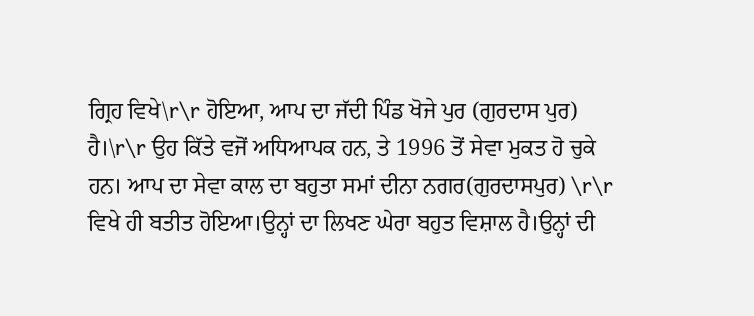ਗ੍ਰਿਹ ਵਿਖੇ\r\r ਹੋਇਆ, ਆਪ ਦਾ ਜੱਦੀ ਪਿੰਡ ਖੋਜੇ ਪੁਰ (ਗੁਰਦਾਸ ਪੁਰ) ਹੈ।\r\r ਉਹ ਕਿੱਤੇ ਵਜੋਂ ਅਧਿਆਪਕ ਹਨ, ਤੇ 1996 ਤੋਂ ਸੇਵਾ ਮੁਕਤ ਹੋ ਚੁਕੇ ਹਨ। ਆਪ ਦਾ ਸੇਵਾ ਕਾਲ ਦਾ ਬਹੁਤਾ ਸਮਾਂ ਦੀਨਾ ਨਗਰ(ਗੁਰਦਾਸਪੁਰ) \r\r ਵਿਖੇ ਹੀ ਬਤੀਤ ਹੋਇਆ।ਉਨ੍ਹਾਂ ਦਾ ਲਿਖਣ ਘੇਰਾ ਬਹੁਤ ਵਿਸ਼ਾਲ ਹੈ।ਉਨ੍ਹਾਂ ਦੀ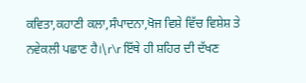ਕਵਿਤਾ,ਕਹਾਣੀ ਕਲਾ,ਸੰਪਾਦਨਾ,ਖੋਜ ਵਿਸ਼ੇ ਵਿੱਚ ਵਿਸ਼ੇਸ਼ ਤੇ ਨਵੇਕਲੀ ਪਛਾਣ ਹੈ।\r\r ਇੱਥੇ ਹੀ ਸ਼ਹਿਰ ਦੀ ਦੱਖਣ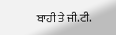ਬਾਹੀ ਤੇ ਜੀ.ਟੀ.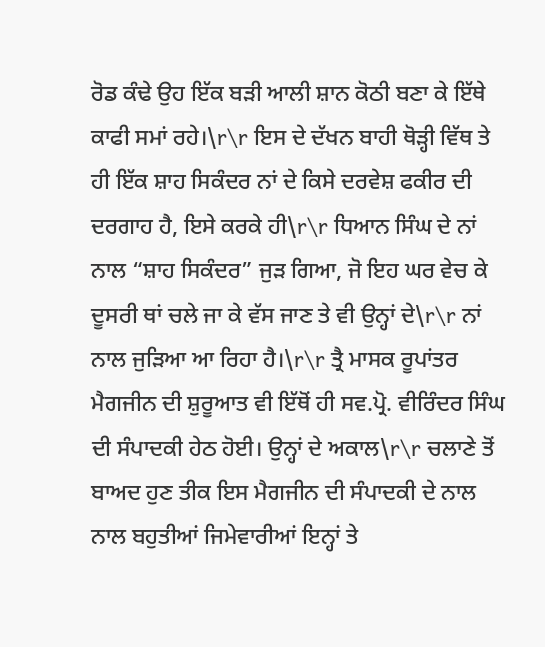ਰੋਡ ਕੰਢੇ ਉਹ ਇੱਕ ਬੜੀ ਆਲੀ ਸ਼ਾਨ ਕੋਠੀ ਬਣਾ ਕੇ ਇੱਥੇ ਕਾਫੀ ਸਮਾਂ ਰਹੇ।\r\r ਇਸ ਦੇ ਦੱਖਨ ਬਾਹੀ ਥੋੜ੍ਹੀ ਵਿੱਥ ਤੇ ਹੀ ਇੱਕ ਸ਼ਾਹ ਸਿਕੰਦਰ ਨਾਂ ਦੇ ਕਿਸੇ ਦਰਵੇਸ਼ ਫਕੀਰ ਦੀ ਦਰਗਾਹ ਹੈ, ਇਸੇ ਕਰਕੇ ਹੀ\r\r ਧਿਆਨ ਸਿੰਘ ਦੇ ਨਾਂ ਨਾਲ “ਸ਼ਾਹ ਸਿਕੰਦਰ” ਜੁੜ ਗਿਆ, ਜੋ ਇਹ ਘਰ ਵੇਚ ਕੇ ਦੂਸਰੀ ਥਾਂ ਚਲੇ ਜਾ ਕੇ ਵੱਸ ਜਾਣ ਤੇ ਵੀ ਉਨ੍ਹਾਂ ਦੇ\r\r ਨਾਂ ਨਾਲ ਜੁੜਿਆ ਆ ਰਿਹਾ ਹੈ।\r\r ਤ੍ਰੈ ਮਾਸਕ ਰੂਪਾਂਤਰ ਮੈਗਜੀਨ ਦੀ ਸ਼ੁਰੂਆਤ ਵੀ ਇੱਥੋਂ ਹੀ ਸਵ.ਪ੍ਰੋ. ਵੀਰਿੰਦਰ ਸਿੰਘ ਦੀ ਸੰਪਾਦਕੀ ਹੇਠ ਹੋਈ। ਉਨ੍ਹਾਂ ਦੇ ਅਕਾਲ\r\r ਚਲਾਣੇ ਤੋਂ ਬਾਅਦ ਹੁਣ ਤੀਕ ਇਸ ਮੈਗਜੀਨ ਦੀ ਸੰਪਾਦਕੀ ਦੇ ਨਾਲ ਨਾਲ ਬਹੁਤੀਆਂ ਜਿਮੇਵਾਰੀਆਂ ਇਨ੍ਹਾਂ ਤੇ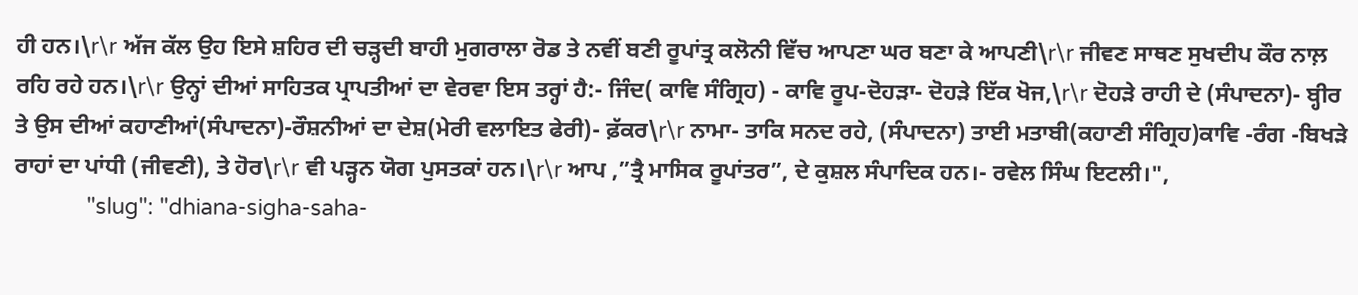ਹੀ ਹਨ।\r\r ਅੱਜ ਕੱਲ ਉਹ ਇਸੇ ਸ਼ਹਿਰ ਦੀ ਚੜ੍ਹਦੀ ਬਾਹੀ ਮੁਗਰਾਲਾ ਰੋਡ ਤੇ ਨਵੀਂ ਬਣੀ ਰੂਪਾਂਤ੍ਰ ਕਲੋਨੀ ਵਿੱਚ ਆਪਣਾ ਘਰ ਬਣਾ ਕੇ ਆਪਣੀ\r\r ਜੀਵਣ ਸਾਥਣ ਸੁਖਦੀਪ ਕੌਰ ਨਾਲ਼ ਰਹਿ ਰਹੇ ਹਨ।\r\r ਉਨ੍ਹਾਂ ਦੀਆਂ ਸਾਹਿਤਕ ਪ੍ਰਾਪਤੀਆਂ ਦਾ ਵੇਰਵਾ ਇਸ ਤਰ੍ਹਾਂ ਹੈ:- ਜਿੰਦ( ਕਾਵਿ ਸੰਗ੍ਰਿਹ) - ਕਾਵਿ ਰੂਪ-ਦੋਹੜਾ- ਦੋਹੜੇ ਇੱਕ ਖੋਜ,\r\r ਦੋਹੜੇ ਰਾਹੀ ਦੇ (ਸੰਪਾਦਨਾ)- ਬ੍ਹੀਰ ਤੇ ਉਸ ਦੀਆਂ ਕਹਾਣੀਆਂ(ਸੰਪਾਦਨਾ)-ਰੌਸ਼ਨੀਆਂ ਦਾ ਦੇਸ਼(ਮੇਰੀ ਵਲਾਇਤ ਫੇਰੀ)- ਫ਼ੱਕਰ\r\r ਨਾਮਾ- ਤਾਕਿ ਸਨਦ ਰਹੇ, (ਸੰਪਾਦਨਾ) ਤਾਈ ਮਤਾਬੀ(ਕਹਾਣੀ ਸੰਗ੍ਰਿਹ)ਕਾਵਿ -ਰੰਗ -ਬਿਖੜੇ ਰਾਹਾਂ ਦਾ ਪਾਂਧੀ (ਜੀਵਣੀ), ਤੇ ਹੋਰ\r\r ਵੀ ਪੜ੍ਹਨ ਯੋਗ ਪੁਸਤਕਾਂ ਹਨ।\r\r ਆਪ ,”ਤ੍ਰੈ ਮਾਸਿਕ ਰੂਪਾਂਤਰ”, ਦੇ ਕੁਸ਼ਲ ਸੰਪਾਦਿਕ ਹਨ।- ਰਵੇਲ ਸਿੰਘ ਇਟਲੀ।",
            "slug": "dhiana-sigha-saha-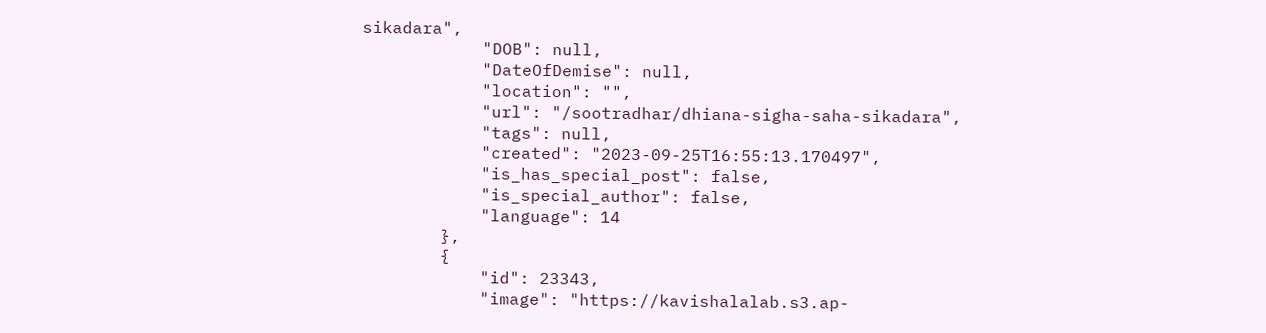sikadara",
            "DOB": null,
            "DateOfDemise": null,
            "location": "",
            "url": "/sootradhar/dhiana-sigha-saha-sikadara",
            "tags": null,
            "created": "2023-09-25T16:55:13.170497",
            "is_has_special_post": false,
            "is_special_author": false,
            "language": 14
        },
        {
            "id": 23343,
            "image": "https://kavishalalab.s3.ap-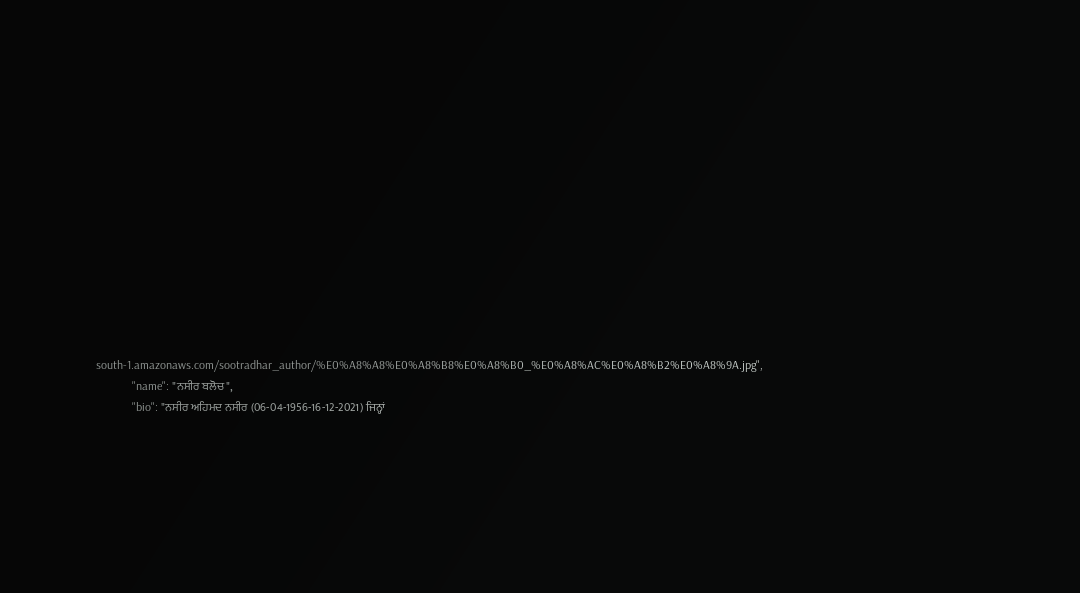south-1.amazonaws.com/sootradhar_author/%E0%A8%A8%E0%A8%B8%E0%A8%B0_%E0%A8%AC%E0%A8%B2%E0%A8%9A.jpg",
            "name": "ਨਸੀਰ ਬਲੋਚ",
            "bio": "ਨਸੀਰ ਅਹਿਮਦ ਨਸੀਰ (06-04-1956-16-12-2021) ਜਿਨ੍ਹਾਂ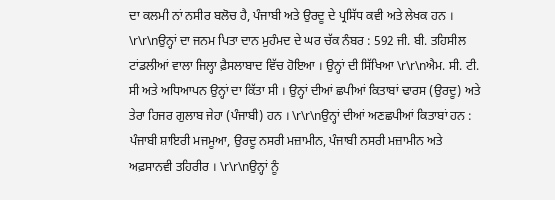ਦਾ ਕਲਮੀ ਨਾਂ ਨਸੀਰ ਬਲੋਚ ਹੈ, ਪੰਜਾਬੀ ਅਤੇ ਉਰਦੂ ਦੇ ਪ੍ਰਸਿੱਧ ਕਵੀ ਅਤੇ ਲੇਖਕ ਹਨ । \r\r\nਉਨ੍ਹਾਂ ਦਾ ਜਨਮ ਪਿਤਾ ਦਾਨ ਮੁਹੰਮਦ ਦੇ ਘਰ ਚੱਕ ਨੰਬਰ : 592 ਜੀ. ਬੀ. ਤਹਿਸੀਲ ਟਾਂਡਲੀਆਂ ਵਾਲਾ ਜਿਲ੍ਹਾ ਫ਼ੈਸਲਾਬਾਦ ਵਿੱਚ ਹੋਇਆ । ਉਨ੍ਹਾਂ ਦੀ ਸਿੱਖਿਆ \r\r\nਐਮ. ਸੀ. ਟੀ. ਸੀ ਅਤੇ ਅਧਿਆਪਨ ਉਨ੍ਹਾਂ ਦਾ ਕਿੱਤਾ ਸੀ । ਉਨ੍ਹਾਂ ਦੀਆਂ ਛਪੀਆਂ ਕਿਤਾਬਾਂ ਢਾਰਸ (ਉਰਦੂ) ਅਤੇ ਤੇਰਾ ਹਿਜਰ ਗੁਲਾਬ ਜੇਹਾ (ਪੰਜਾਬੀ) ਹਨ । \r\r\nਉਨ੍ਹਾਂ ਦੀਆਂ ਅਣਛਪੀਆਂ ਕਿਤਾਬਾਂ ਹਨ : ਪੰਜਾਬੀ ਸ਼ਾਇਰੀ ਮਜਮੂਆ, ਉਰਦੂ ਨਸਰੀ ਮਜ਼ਾਮੀਨ, ਪੰਜਾਬੀ ਨਸਰੀ ਮਜ਼ਾਮੀਨ ਅਤੇ ਅਫ਼ਸਾਨਵੀ ਤਹਿਰੀਰ । \r\r\nਉਨ੍ਹਾਂ ਨੂੰ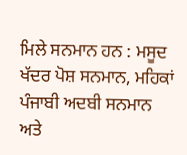ਮਿਲੇ ਸਨਮਾਨ ਹਨ : ਮਸੂਦ ਖੱਦਰ ਪੋਸ਼ ਸਨਮਾਨ, ਮਹਿਕਾਂ ਪੰਜਾਬੀ ਅਦਬੀ ਸਨਮਾਨ ਅਤੇ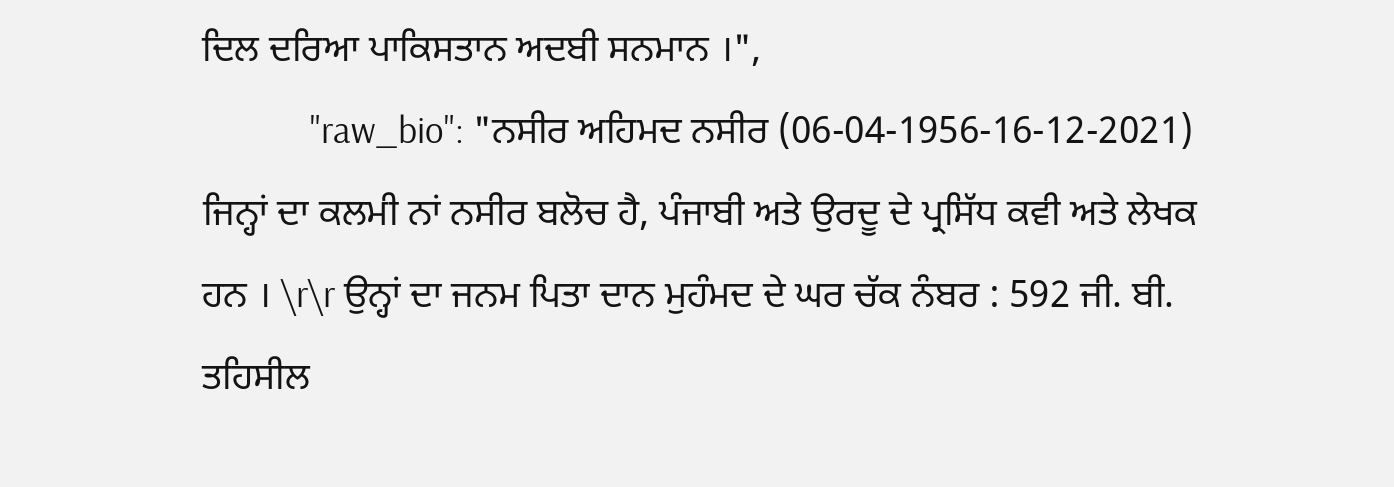ਦਿਲ ਦਰਿਆ ਪਾਕਿਸਤਾਨ ਅਦਬੀ ਸਨਮਾਨ ।",
            "raw_bio": "ਨਸੀਰ ਅਹਿਮਦ ਨਸੀਰ (06-04-1956-16-12-2021) ਜਿਨ੍ਹਾਂ ਦਾ ਕਲਮੀ ਨਾਂ ਨਸੀਰ ਬਲੋਚ ਹੈ, ਪੰਜਾਬੀ ਅਤੇ ਉਰਦੂ ਦੇ ਪ੍ਰਸਿੱਧ ਕਵੀ ਅਤੇ ਲੇਖਕ ਹਨ । \r\r ਉਨ੍ਹਾਂ ਦਾ ਜਨਮ ਪਿਤਾ ਦਾਨ ਮੁਹੰਮਦ ਦੇ ਘਰ ਚੱਕ ਨੰਬਰ : 592 ਜੀ. ਬੀ. ਤਹਿਸੀਲ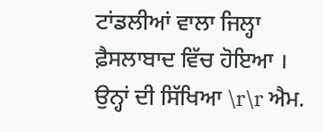ਟਾਂਡਲੀਆਂ ਵਾਲਾ ਜਿਲ੍ਹਾ ਫ਼ੈਸਲਾਬਾਦ ਵਿੱਚ ਹੋਇਆ । ਉਨ੍ਹਾਂ ਦੀ ਸਿੱਖਿਆ \r\r ਐਮ.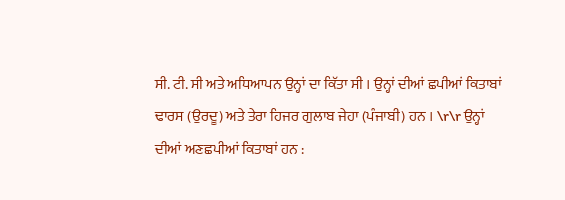ਸੀ. ਟੀ. ਸੀ ਅਤੇ ਅਧਿਆਪਨ ਉਨ੍ਹਾਂ ਦਾ ਕਿੱਤਾ ਸੀ । ਉਨ੍ਹਾਂ ਦੀਆਂ ਛਪੀਆਂ ਕਿਤਾਬਾਂ ਢਾਰਸ (ਉਰਦੂ) ਅਤੇ ਤੇਰਾ ਹਿਜਰ ਗੁਲਾਬ ਜੇਹਾ (ਪੰਜਾਬੀ) ਹਨ । \r\r ਉਨ੍ਹਾਂ ਦੀਆਂ ਅਣਛਪੀਆਂ ਕਿਤਾਬਾਂ ਹਨ :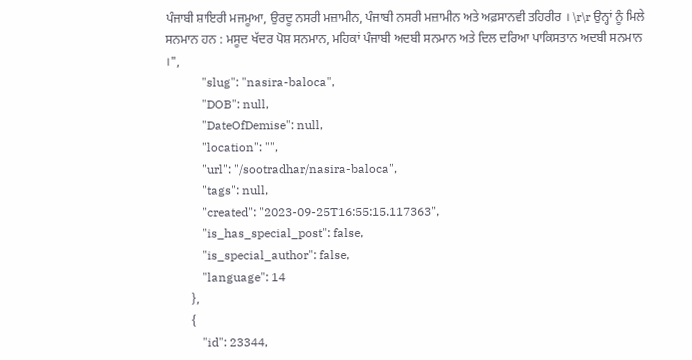ਪੰਜਾਬੀ ਸ਼ਾਇਰੀ ਮਜਮੂਆ, ਉਰਦੂ ਨਸਰੀ ਮਜ਼ਾਮੀਨ, ਪੰਜਾਬੀ ਨਸਰੀ ਮਜ਼ਾਮੀਨ ਅਤੇ ਅਫ਼ਸਾਨਵੀ ਤਹਿਰੀਰ । \r\r ਉਨ੍ਹਾਂ ਨੂੰ ਮਿਲੇ ਸਨਮਾਨ ਹਨ : ਮਸੂਦ ਖੱਦਰ ਪੋਸ਼ ਸਨਮਾਨ, ਮਹਿਕਾਂ ਪੰਜਾਬੀ ਅਦਬੀ ਸਨਮਾਨ ਅਤੇ ਦਿਲ ਦਰਿਆ ਪਾਕਿਸਤਾਨ ਅਦਬੀ ਸਨਮਾਨ ।",
            "slug": "nasira-baloca",
            "DOB": null,
            "DateOfDemise": null,
            "location": "",
            "url": "/sootradhar/nasira-baloca",
            "tags": null,
            "created": "2023-09-25T16:55:15.117363",
            "is_has_special_post": false,
            "is_special_author": false,
            "language": 14
        },
        {
            "id": 23344,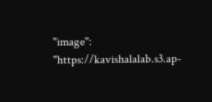"image": "https://kavishalalab.s3.ap-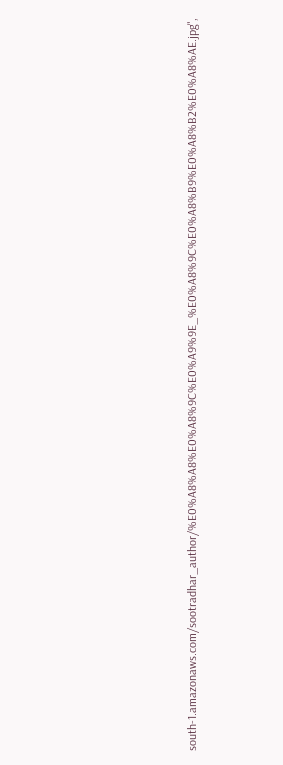south-1.amazonaws.com/sootradhar_author/%E0%A8%A8%E0%A8%9C%E0%A9%9E_%E0%A8%9C%E0%A8%B9%E0%A8%B2%E0%A8%AE.jpg",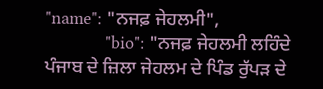"name": "ਨਜਫ਼ ਜੇਹਲਮੀ",
            "bio": "ਨਜਫ਼ ਜੇਹਲਮੀ ਲਹਿੰਦੇ ਪੰਜਾਬ ਦੇ ਜ਼ਿਲਾ ਜੇਹਲਮ ਦੇ ਪਿੰਡ ਰੁੱਪੜ ਦੇ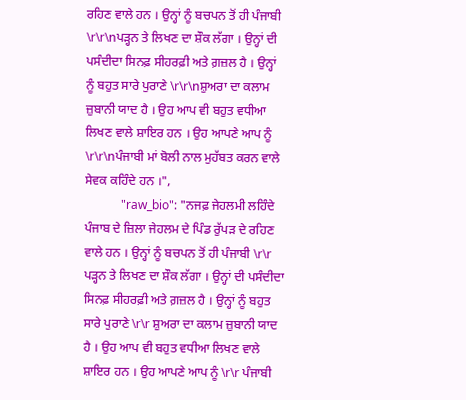ਰਹਿਣ ਵਾਲੇ ਹਨ । ਉਨ੍ਹਾਂ ਨੂੰ ਬਚਪਨ ਤੋਂ ਹੀ ਪੰਜਾਬੀ \r\r\nਪੜ੍ਹਨ ਤੇ ਲਿਖਣ ਦਾ ਸ਼ੌਕ ਲੱਗਾ । ਉਨ੍ਹਾਂ ਦੀ ਪਸੰਦੀਦਾ ਸਿਨਫ਼ ਸੀਹਰਫ਼ੀ ਅਤੇ ਗ਼ਜ਼ਲ ਹੈ । ਉਨ੍ਹਾਂ ਨੂੰ ਬਹੁਤ ਸਾਰੇ ਪੁਰਾਣੇ \r\r\nਸ਼ੁਅਰਾ ਦਾ ਕਲਾਮ ਜ਼ੁਬਾਨੀ ਯਾਦ ਹੈ । ਉਹ ਆਪ ਵੀ ਬਹੁਤ ਵਧੀਆ ਲਿਖਣ ਵਾਲੇ ਸ਼ਾਇਰ ਹਨ । ਉਹ ਆਪਣੇ ਆਪ ਨੂੰ \r\r\nਪੰਜਾਬੀ ਮਾਂ ਬੋਲੀ ਨਾਲ ਮੁਹੱਬਤ ਕਰਨ ਵਾਲੇ ਸੇਵਕ ਕਹਿੰਦੇ ਹਨ ।",
            "raw_bio": "ਨਜਫ਼ ਜੇਹਲਮੀ ਲਹਿੰਦੇ ਪੰਜਾਬ ਦੇ ਜ਼ਿਲਾ ਜੇਹਲਮ ਦੇ ਪਿੰਡ ਰੁੱਪੜ ਦੇ ਰਹਿਣ ਵਾਲੇ ਹਨ । ਉਨ੍ਹਾਂ ਨੂੰ ਬਚਪਨ ਤੋਂ ਹੀ ਪੰਜਾਬੀ \r\r ਪੜ੍ਹਨ ਤੇ ਲਿਖਣ ਦਾ ਸ਼ੌਕ ਲੱਗਾ । ਉਨ੍ਹਾਂ ਦੀ ਪਸੰਦੀਦਾ ਸਿਨਫ਼ ਸੀਹਰਫ਼ੀ ਅਤੇ ਗ਼ਜ਼ਲ ਹੈ । ਉਨ੍ਹਾਂ ਨੂੰ ਬਹੁਤ ਸਾਰੇ ਪੁਰਾਣੇ \r\r ਸ਼ੁਅਰਾ ਦਾ ਕਲਾਮ ਜ਼ੁਬਾਨੀ ਯਾਦ ਹੈ । ਉਹ ਆਪ ਵੀ ਬਹੁਤ ਵਧੀਆ ਲਿਖਣ ਵਾਲੇ ਸ਼ਾਇਰ ਹਨ । ਉਹ ਆਪਣੇ ਆਪ ਨੂੰ \r\r ਪੰਜਾਬੀ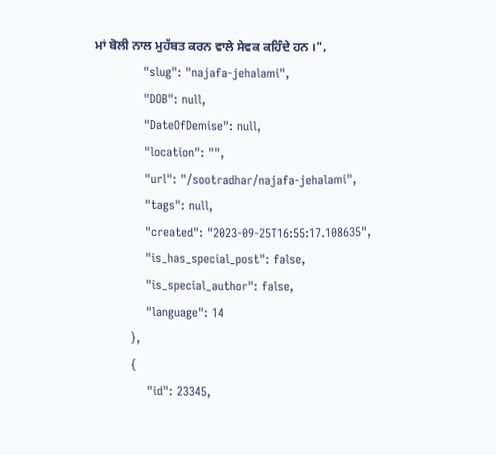ਮਾਂ ਬੋਲੀ ਨਾਲ ਮੁਹੱਬਤ ਕਰਨ ਵਾਲੇ ਸੇਵਕ ਕਹਿੰਦੇ ਹਨ ।",
            "slug": "najafa-jehalami",
            "DOB": null,
            "DateOfDemise": null,
            "location": "",
            "url": "/sootradhar/najafa-jehalami",
            "tags": null,
            "created": "2023-09-25T16:55:17.108635",
            "is_has_special_post": false,
            "is_special_author": false,
            "language": 14
        },
        {
            "id": 23345,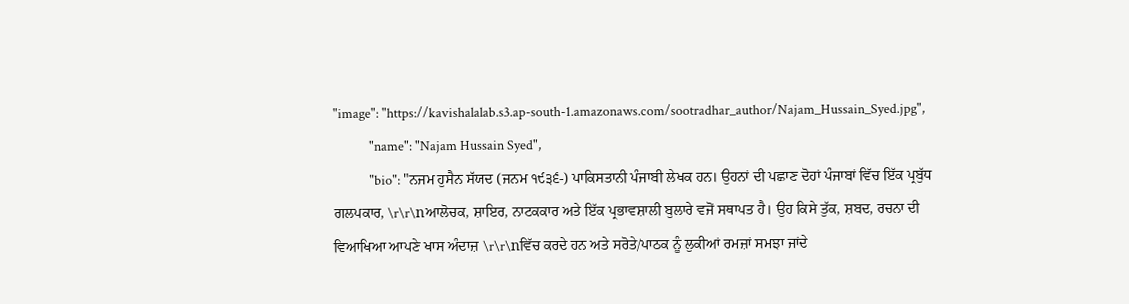"image": "https://kavishalalab.s3.ap-south-1.amazonaws.com/sootradhar_author/Najam_Hussain_Syed.jpg",
            "name": "Najam Hussain Syed",
            "bio": "ਨਜਮ ਹੁਸੈਨ ਸੱਯਦ (ਜਨਮ ੧੯੩੬-) ਪਾਕਿਸਤਾਨੀ ਪੰਜਾਬੀ ਲੇਖਕ ਹਨ। ਉਹਨਾਂ ਦੀ ਪਛਾਣ ਦੋਹਾਂ ਪੰਜਾਬਾਂ ਵਿੱਚ ਇੱਕ ਪ੍ਰਬੁੱਧ ਗਲਪਕਾਰ, \r\r\nਆਲੋਚਕ, ਸ਼ਾਇਰ, ਨਾਟਕਕਾਰ ਅਤੇ ਇੱਕ ਪ੍ਰਭਾਵਸ਼ਾਲੀ ਬੁਲਾਰੇ ਵਜੋਂ ਸਥਾਪਤ ਹੈ। ਉਹ ਕਿਸੇ ਤੁੱਕ, ਸ਼ਬਦ, ਰਚਨਾ ਦੀ ਵਿਆਖਿਆ ਆਪਣੇ ਖਾਸ ਅੰਦਾਜ਼ \r\r\nਵਿੱਚ ਕਰਦੇ ਹਨ ਅਤੇ ਸਰੋਤੇ/ਪਾਠਕ ਨੂੰ ਲੁਕੀਆਂ ਰਮਜ਼ਾਂ ਸਮਝਾ ਜਾਂਦੇ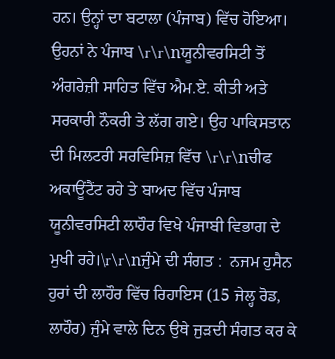ਹਨ। ਉਨ੍ਹਾਂ ਦਾ ਬਟਾਲਾ (ਪੰਜਾਬ) ਵਿੱਚ ਹੋਇਆ। ਉਹਨਾਂ ਨੇ ਪੰਜਾਬ \r\r\nਯੂਨੀਵਰਸਿਟੀ ਤੋਂ ਅੰਗਰੇਜ਼ੀ ਸਾਹਿਤ ਵਿੱਚ ਐਮ.ਏ. ਕੀਤੀ ਅਤੇ ਸਰਕਾਰੀ ਨੌਕਰੀ ਤੇ ਲੱਗ ਗਏ। ਉਹ ਪਾਕਿਸਤਾਨ ਦੀ ਮਿਲਟਰੀ ਸਰਵਿਸਿਜ਼ ਵਿੱਚ \r\r\nਚੀਫ ਅਕਾਊਂਟੈਂਟ ਰਹੇ ਤੇ ਬਾਅਦ ਵਿੱਚ ਪੰਜਾਬ ਯੂਨੀਵਰਸਿਟੀ ਲਾਹੌਰ ਵਿਖੇ ਪੰਜਾਬੀ ਵਿਭਾਗ ਦੇ ਮੁਖੀ ਰਹੇ।\r\r\nਜੁੰਮੇ ਦੀ ਸੰਗਤ :  ਨਜਮ ਹੁਸੈਨ ਹੁਰਾਂ ਦੀ ਲਾਹੌਰ ਵਿੱਚ ਰਿਹਾਇਸ (15 ਜੇਲ੍ਹ ਰੋਡ, ਲਾਹੌਰ) ਜੁੰਮੇ ਵਾਲੇ ਦਿਨ ਉਥੇ ਜੁੜਦੀ ਸੰਗਤ ਕਰ ਕੇ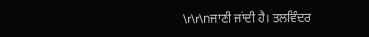\r\r\nਜਾਣੀ ਜਾਂਦੀ ਹੈ। ਤਲਵਿੰਦਰ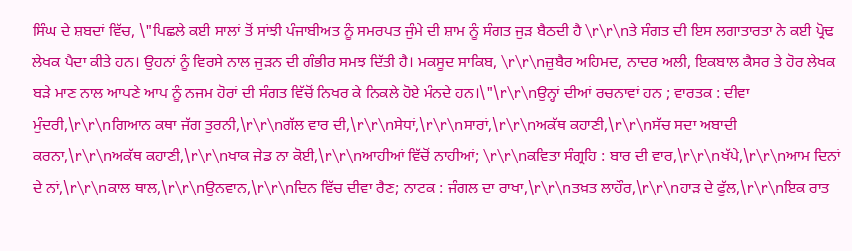ਸਿੰਘ ਦੇ ਸ਼ਬਦਾਂ ਵਿੱਚ, \"ਪਿਛਲੇ ਕਈ ਸਾਲਾਂ ਤੋਂ ਸਾਂਝੀ ਪੰਜਾਬੀਅਤ ਨੂੰ ਸਮਰਪਤ ਜੁੰਮੇ ਦੀ ਸ਼ਾਮ ਨੂੰ ਸੰਗਤ ਜੁੜ ਬੈਠਦੀ ਹੈ \r\r\nਤੇ ਸੰਗਤ ਦੀ ਇਸ ਲਗਾਤਾਰਤਾ ਨੇ ਕਈ ਪ੍ਰੋਢ ਲੇਖਕ ਪੈਦਾ ਕੀਤੇ ਹਨ। ਉਹਨਾਂ ਨੂੰ ਵਿਰਸੇ ਨਾਲ ਜੁੜਨ ਦੀ ਗੰਭੀਰ ਸਮਝ ਦਿੱਤੀ ਹੈ। ਮਕਸੂਦ ਸਾਕਿਬ, \r\r\nਜ਼ੁਬੈਰ ਅਹਿਮਦ, ਨਾਦਰ ਅਲੀ, ਇਕਬਾਲ ਕੈਸਰ ਤੇ ਹੋਰ ਲੇਖਕ ਬੜੇ ਮਾਣ ਨਾਲ ਆਪਣੇ ਆਪ ਨੂੰ ਨਜਮ ਹੋਰਾਂ ਦੀ ਸੰਗਤ ਵਿੱਚੋਂ ਨਿਖਰ ਕੇ ਨਿਕਲੇ ਹੋਏ ਮੰਨਦੇ ਹਨ।\"\r\r\nਉਨ੍ਹਾਂ ਦੀਆਂ ਰਚਨਾਵਾਂ ਹਨ ; ਵਾਰਤਕ : ਦੀਵਾ ਮੁੰਦਰੀ,\r\r\nਗਿਆਨ ਕਥਾ ਜੱਗ ਤੁਰਨੀ,\r\r\nਗੱਲ ਵਾਰ ਦੀ,\r\r\nਸੇਧਾਂ,\r\r\nਸਾਰਾਂ,\r\r\nਅਕੱਥ ਕਹਾਣੀ,\r\r\nਸੱਚ ਸਦਾ ਅਬਾਦੀ ਕਰਨਾ,\r\r\nਅਕੱਥ ਕਹਾਣੀ,\r\r\nਖਾਕ ਜੇਡ ਨਾ ਕੋਈ,\r\r\nਆਹੀਆਂ ਵਿੱਚੋਂ ਨਾਹੀਆਂ; \r\r\nਕਵਿਤਾ ਸੰਗ੍ਰਹਿ : ਬਾਰ ਦੀ ਵਾਰ,\r\r\nਖੱਪੇ,\r\r\nਆਮ ਦਿਨਾਂ ਦੇ ਨਾਂ,\r\r\nਕਾਲ ਥਾਲ,\r\r\nਉਨਵਾਨ,\r\r\nਦਿਨ ਵਿੱਚ ਦੀਵਾ ਰੈਣ; ਨਾਟਕ : ਜੰਗਲ ਦਾ ਰਾਖਾ,\r\r\nਤਖ਼ਤ ਲਾਹੌਰ,\r\r\nਹਾੜ ਦੇ ਫੁੱਲ,\r\r\nਇਕ ਰਾਤ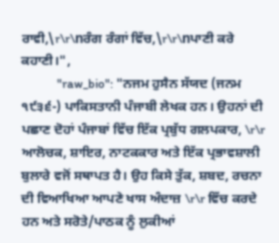ਰਾਵੀ,\r\r\nਰੰਗ ਰੰਗਾਂ ਵਿੱਚ,\r\r\nਪਾਣੀ ਕਰੇ ਕਹਾਣੀ।",
            "raw_bio": "ਨਜਮ ਹੁਸੈਨ ਸੱਯਦ (ਜਨਮ ੧੯੩੬-) ਪਾਕਿਸਤਾਨੀ ਪੰਜਾਬੀ ਲੇਖਕ ਹਨ। ਉਹਨਾਂ ਦੀ ਪਛਾਣ ਦੋਹਾਂ ਪੰਜਾਬਾਂ ਵਿੱਚ ਇੱਕ ਪ੍ਰਬੁੱਧ ਗਲਪਕਾਰ, \r\r ਆਲੋਚਕ, ਸ਼ਾਇਰ, ਨਾਟਕਕਾਰ ਅਤੇ ਇੱਕ ਪ੍ਰਭਾਵਸ਼ਾਲੀ ਬੁਲਾਰੇ ਵਜੋਂ ਸਥਾਪਤ ਹੈ। ਉਹ ਕਿਸੇ ਤੁੱਕ, ਸ਼ਬਦ, ਰਚਨਾ ਦੀ ਵਿਆਖਿਆ ਆਪਣੇ ਖਾਸ ਅੰਦਾਜ਼ \r\r ਵਿੱਚ ਕਰਦੇ ਹਨ ਅਤੇ ਸਰੋਤੇ/ਪਾਠਕ ਨੂੰ ਲੁਕੀਆਂ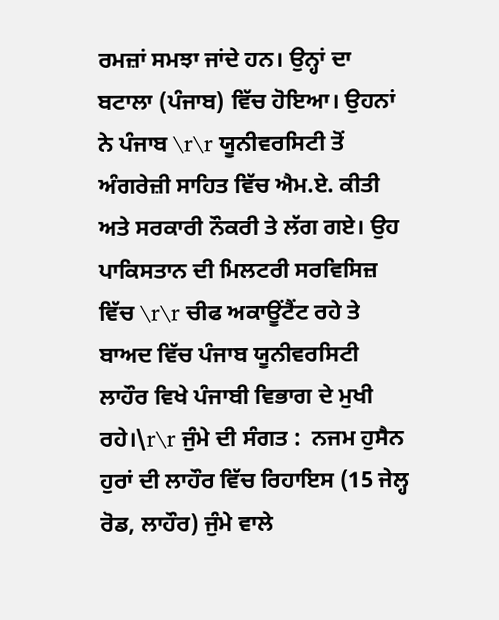ਰਮਜ਼ਾਂ ਸਮਝਾ ਜਾਂਦੇ ਹਨ। ਉਨ੍ਹਾਂ ਦਾ ਬਟਾਲਾ (ਪੰਜਾਬ) ਵਿੱਚ ਹੋਇਆ। ਉਹਨਾਂ ਨੇ ਪੰਜਾਬ \r\r ਯੂਨੀਵਰਸਿਟੀ ਤੋਂ ਅੰਗਰੇਜ਼ੀ ਸਾਹਿਤ ਵਿੱਚ ਐਮ.ਏ. ਕੀਤੀ ਅਤੇ ਸਰਕਾਰੀ ਨੌਕਰੀ ਤੇ ਲੱਗ ਗਏ। ਉਹ ਪਾਕਿਸਤਾਨ ਦੀ ਮਿਲਟਰੀ ਸਰਵਿਸਿਜ਼ ਵਿੱਚ \r\r ਚੀਫ ਅਕਾਊਂਟੈਂਟ ਰਹੇ ਤੇ ਬਾਅਦ ਵਿੱਚ ਪੰਜਾਬ ਯੂਨੀਵਰਸਿਟੀ ਲਾਹੌਰ ਵਿਖੇ ਪੰਜਾਬੀ ਵਿਭਾਗ ਦੇ ਮੁਖੀ ਰਹੇ।\r\r ਜੁੰਮੇ ਦੀ ਸੰਗਤ :  ਨਜਮ ਹੁਸੈਨ ਹੁਰਾਂ ਦੀ ਲਾਹੌਰ ਵਿੱਚ ਰਿਹਾਇਸ (15 ਜੇਲ੍ਹ ਰੋਡ, ਲਾਹੌਰ) ਜੁੰਮੇ ਵਾਲੇ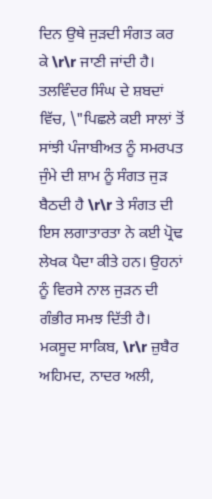ਦਿਨ ਉਥੇ ਜੁੜਦੀ ਸੰਗਤ ਕਰ ਕੇ \r\r ਜਾਣੀ ਜਾਂਦੀ ਹੈ। ਤਲਵਿੰਦਰ ਸਿੰਘ ਦੇ ਸ਼ਬਦਾਂ ਵਿੱਚ, \"ਪਿਛਲੇ ਕਈ ਸਾਲਾਂ ਤੋਂ ਸਾਂਝੀ ਪੰਜਾਬੀਅਤ ਨੂੰ ਸਮਰਪਤ ਜੁੰਮੇ ਦੀ ਸ਼ਾਮ ਨੂੰ ਸੰਗਤ ਜੁੜ ਬੈਠਦੀ ਹੈ \r\r ਤੇ ਸੰਗਤ ਦੀ ਇਸ ਲਗਾਤਾਰਤਾ ਨੇ ਕਈ ਪ੍ਰੋਢ ਲੇਖਕ ਪੈਦਾ ਕੀਤੇ ਹਨ। ਉਹਨਾਂ ਨੂੰ ਵਿਰਸੇ ਨਾਲ ਜੁੜਨ ਦੀ ਗੰਭੀਰ ਸਮਝ ਦਿੱਤੀ ਹੈ। ਮਕਸੂਦ ਸਾਕਿਬ, \r\r ਜ਼ੁਬੈਰ ਅਹਿਮਦ, ਨਾਦਰ ਅਲੀ,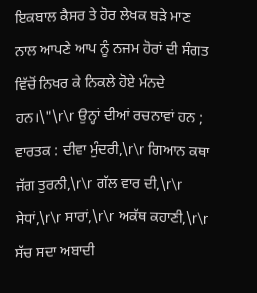ਇਕਬਾਲ ਕੈਸਰ ਤੇ ਹੋਰ ਲੇਖਕ ਬੜੇ ਮਾਣ ਨਾਲ ਆਪਣੇ ਆਪ ਨੂੰ ਨਜਮ ਹੋਰਾਂ ਦੀ ਸੰਗਤ ਵਿੱਚੋਂ ਨਿਖਰ ਕੇ ਨਿਕਲੇ ਹੋਏ ਮੰਨਦੇ ਹਨ।\"\r\r ਉਨ੍ਹਾਂ ਦੀਆਂ ਰਚਨਾਵਾਂ ਹਨ ; ਵਾਰਤਕ : ਦੀਵਾ ਮੁੰਦਰੀ,\r\r ਗਿਆਨ ਕਥਾ ਜੱਗ ਤੁਰਨੀ,\r\r ਗੱਲ ਵਾਰ ਦੀ,\r\r ਸੇਧਾਂ,\r\r ਸਾਰਾਂ,\r\r ਅਕੱਥ ਕਹਾਣੀ,\r\r ਸੱਚ ਸਦਾ ਅਬਾਦੀ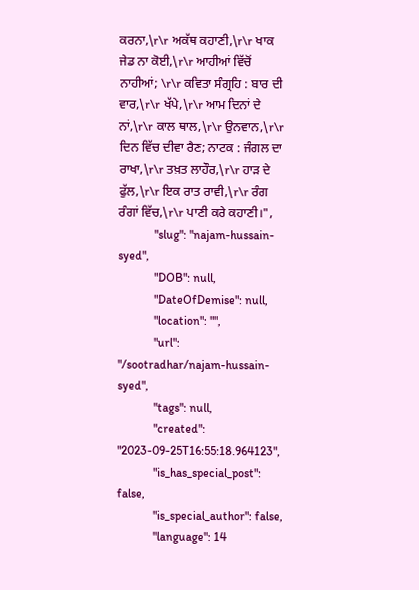ਕਰਨਾ,\r\r ਅਕੱਥ ਕਹਾਣੀ,\r\r ਖਾਕ ਜੇਡ ਨਾ ਕੋਈ,\r\r ਆਹੀਆਂ ਵਿੱਚੋਂ ਨਾਹੀਆਂ; \r\r ਕਵਿਤਾ ਸੰਗ੍ਰਹਿ : ਬਾਰ ਦੀ ਵਾਰ,\r\r ਖੱਪੇ,\r\r ਆਮ ਦਿਨਾਂ ਦੇ ਨਾਂ,\r\r ਕਾਲ ਥਾਲ,\r\r ਉਨਵਾਨ,\r\r ਦਿਨ ਵਿੱਚ ਦੀਵਾ ਰੈਣ; ਨਾਟਕ : ਜੰਗਲ ਦਾ ਰਾਖਾ,\r\r ਤਖ਼ਤ ਲਾਹੌਰ,\r\r ਹਾੜ ਦੇ ਫੁੱਲ,\r\r ਇਕ ਰਾਤ ਰਾਵੀ,\r\r ਰੰਗ ਰੰਗਾਂ ਵਿੱਚ,\r\r ਪਾਣੀ ਕਰੇ ਕਹਾਣੀ।",
            "slug": "najam-hussain-syed",
            "DOB": null,
            "DateOfDemise": null,
            "location": "",
            "url": "/sootradhar/najam-hussain-syed",
            "tags": null,
            "created": "2023-09-25T16:55:18.964123",
            "is_has_special_post": false,
            "is_special_author": false,
            "language": 14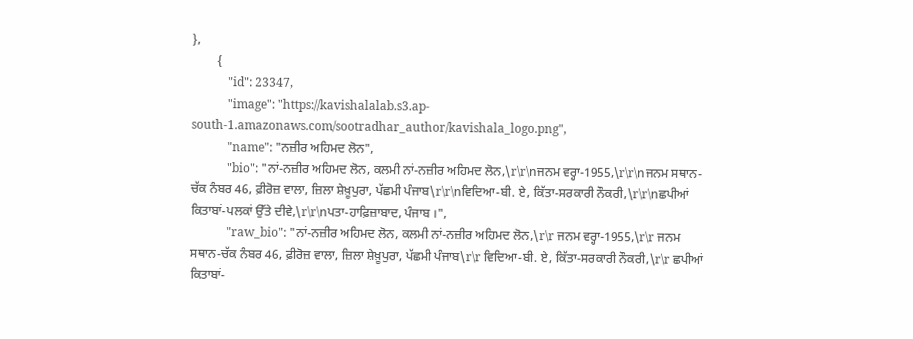},
        {
            "id": 23347,
            "image": "https://kavishalalab.s3.ap-south-1.amazonaws.com/sootradhar_author/kavishala_logo.png",
            "name": "ਨਜ਼ੀਰ ਅਹਿਮਦ ਲੋਨ",
            "bio": "ਨਾਂ-ਨਜ਼ੀਰ ਅਹਿਮਦ ਲੋਨ, ਕਲਮੀ ਨਾਂ-ਨਜ਼ੀਰ ਅਹਿਮਦ ਲੋਨ,\r\r\nਜਨਮ ਵਰ੍ਹਾ-1955,\r\r\nਜਨਮ ਸਥਾਨ-ਚੱਕ ਨੰਬਰ 46, ਫ਼ੀਰੋਜ਼ ਵਾਲਾ, ਜ਼ਿਲਾ ਸ਼ੇਖ਼ੂਪੁਰਾ, ਪੱਛਮੀ ਪੰਜਾਬ\r\r\nਵਿਦਿਆ-ਬੀ. ਏ, ਕਿੱਤਾ-ਸਰਕਾਰੀ ਨੌਕਰੀ,\r\r\nਛਪੀਆਂ ਕਿਤਾਬਾਂ-ਪਲਕਾਂ ਉੱਤੇ ਦੀਵੇ,\r\r\nਪਤਾ-ਹਾਫ਼ਿਜ਼ਾਬਾਦ, ਪੰਜਾਬ ।",
            "raw_bio": "ਨਾਂ-ਨਜ਼ੀਰ ਅਹਿਮਦ ਲੋਨ, ਕਲਮੀ ਨਾਂ-ਨਜ਼ੀਰ ਅਹਿਮਦ ਲੋਨ,\r\r ਜਨਮ ਵਰ੍ਹਾ-1955,\r\r ਜਨਮ ਸਥਾਨ-ਚੱਕ ਨੰਬਰ 46, ਫ਼ੀਰੋਜ਼ ਵਾਲਾ, ਜ਼ਿਲਾ ਸ਼ੇਖ਼ੂਪੁਰਾ, ਪੱਛਮੀ ਪੰਜਾਬ\r\r ਵਿਦਿਆ-ਬੀ. ਏ, ਕਿੱਤਾ-ਸਰਕਾਰੀ ਨੌਕਰੀ,\r\r ਛਪੀਆਂ ਕਿਤਾਬਾਂ-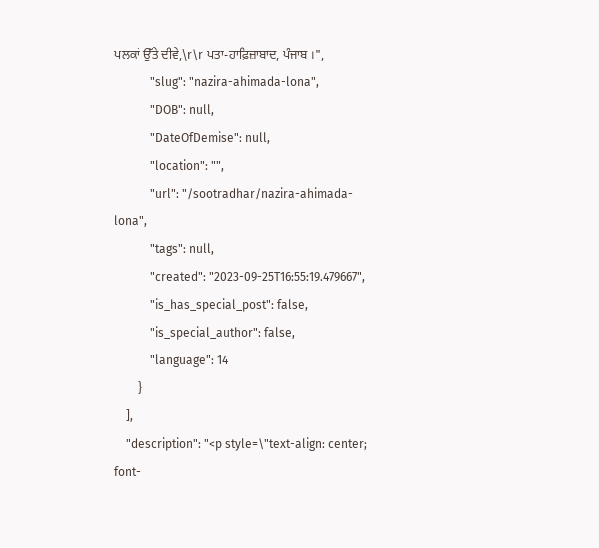ਪਲਕਾਂ ਉੱਤੇ ਦੀਵੇ,\r\r ਪਤਾ-ਹਾਫ਼ਿਜ਼ਾਬਾਦ, ਪੰਜਾਬ ।",
            "slug": "nazira-ahimada-lona",
            "DOB": null,
            "DateOfDemise": null,
            "location": "",
            "url": "/sootradhar/nazira-ahimada-lona",
            "tags": null,
            "created": "2023-09-25T16:55:19.479667",
            "is_has_special_post": false,
            "is_special_author": false,
            "language": 14
        }
    ],
    "description": "<p style=\"text-align: center; font-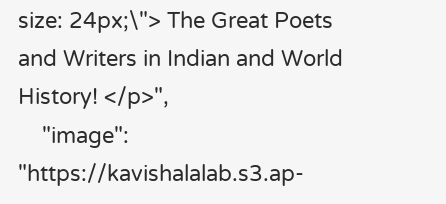size: 24px;\"> The Great Poets and Writers in Indian and World History! </p>",
    "image": "https://kavishalalab.s3.ap-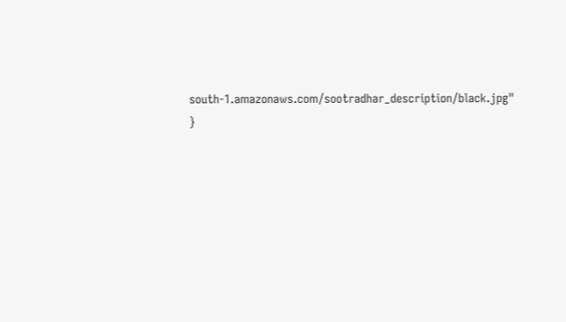south-1.amazonaws.com/sootradhar_description/black.jpg"
}